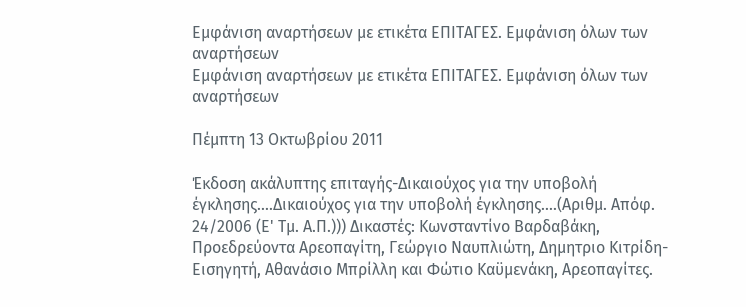Εμφάνιση αναρτήσεων με ετικέτα ΕΠΙΤΑΓΕΣ. Εμφάνιση όλων των αναρτήσεων
Εμφάνιση αναρτήσεων με ετικέτα ΕΠΙΤΑΓΕΣ. Εμφάνιση όλων των αναρτήσεων

Πέμπτη 13 Οκτωβρίου 2011

Έκδοση ακάλυπτης επιταγής-Δικαιούχος για την υποβολή έγκλησης....Δικαιούχος για την υποβολή έγκλησης....(Αριθμ. Απόφ. 24/2006 (Ε' Τμ. Α.Π.))) Δικαστές: Κωνσταντίνο Βαρδαβάκη, Προεδρεύοντα Αρεοπαγίτη, Γεώργιο Ναυπλιώτη, Δημητριο Κιτρίδη-Εισηγητή, Αθανάσιο Μπρίλλη και Φώτιο Καϋμενάκη, Αρεοπαγίτες.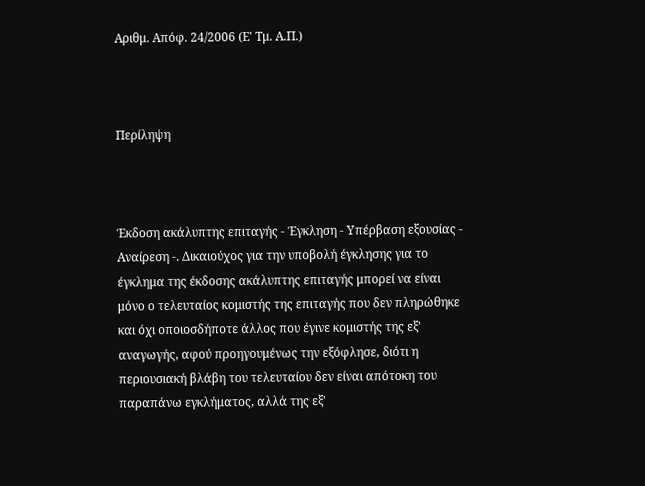Αριθμ. Απόφ. 24/2006 (Ε' Τμ. Α.Π.)



Περίληψη



Έκδοση ακάλυπτης επιταγής - Έγκληση - Υπέρβαση εξουσίας - Αναίρεση -. Δικαιούχος για την υποβολή έγκλησης για το έγκλημα της έκδοσης ακάλυπτης επιταγής μπορεί να είναι μόνο ο τελευταίος κομιστής της επιταγής που δεν πληρώθηκε και όχι οποιοσδήποτε άλλος που έγινε κομιστής της εξ' αναγωγής, αφού προηγουμένως την εξόφλησε, διότι η περιουσιακή βλάβη του τελευταίου δεν είναι απότοκη του παραπάνω εγκλήματος, αλλά της εξ'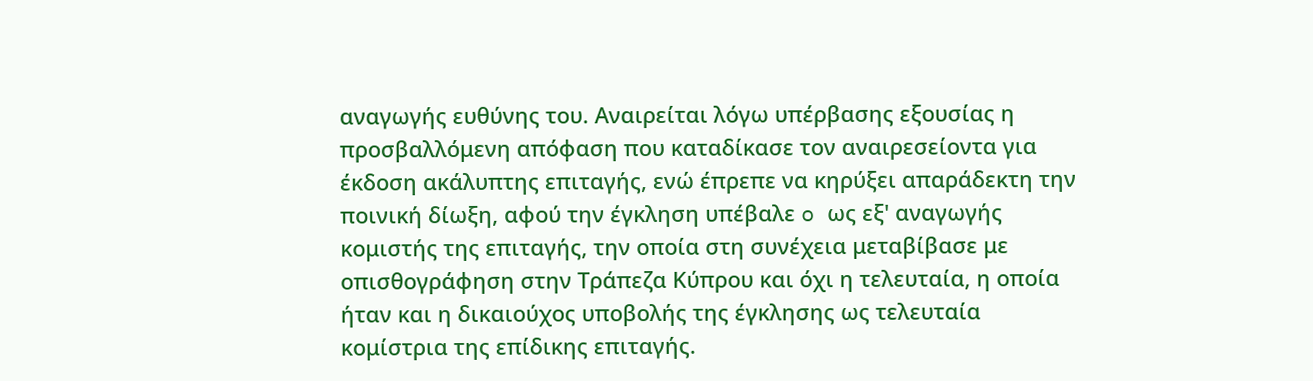αναγωγής ευθύνης του. Αναιρείται λόγω υπέρβασης εξουσίας η προσβαλλόμενη απόφαση που καταδίκασε τον αναιρεσείοντα για έκδοση ακάλυπτης επιταγής, ενώ έπρεπε να κηρύξει απαράδεκτη την ποινική δίωξη, αφού την έγκληση υπέβαλε o ως εξ' αναγωγής κομιστής της επιταγής, την οποία στη συνέχεια μεταβίβασε με οπισθογράφηση στην Τράπεζα Κύπρου και όχι η τελευταία, η οποία ήταν και η δικαιούχος υποβολής της έγκλησης ως τελευταία κομίστρια της επίδικης επιταγής.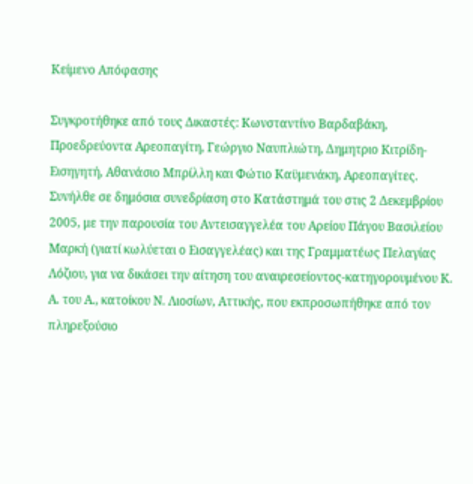Κείμενο Απόφασης

Συγκροτήθηκε από τους Δικαστές: Κωνσταντίνο Βαρδαβάκη, Προεδρεύοντα Αρεοπαγίτη, Γεώργιο Ναυπλιώτη, Δημητριο Κιτρίδη-Εισηγητή, Αθανάσιο Μπρίλλη και Φώτιο Καϋμενάκη, Αρεοπαγίτες. Συνήλθε σε δημόσια συνεδρίαση στο Κατάστημά του στις 2 Δεκεμβρίου 2005, με την παρουσία του Αντεισαγγελέα του Αρείου Πάγου Βασιλείου Μαρκή (γιατί κωλύεται ο Εισαγγελέας) και της Γραμματέως Πελαγίας Λόζιου, για να δικάσει την αίτηση του αναιρεσείοντος-κατηγορουμένου Κ. Α. του Α., κατοίκου Ν. Λιοσίων, Αττικής, που εκπροσωπήθηκε από τον πληρεξούσιο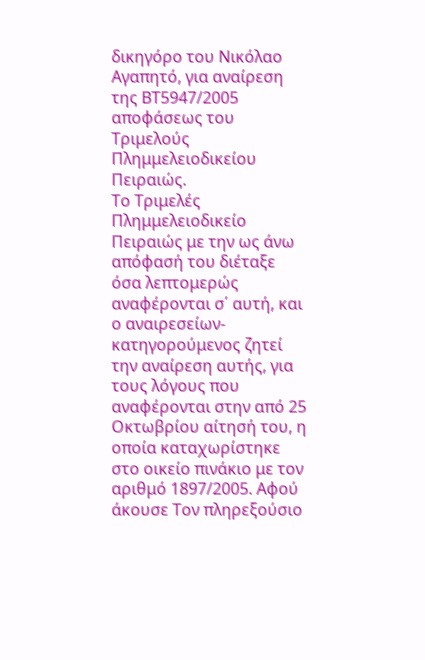δικηγόρο του Νικόλαο Αγαπητό, για αναίρεση της ΒΤ5947/2005 αποφάσεως του Τριμελούς Πλημμελειοδικείου Πειραιώς.
Το Τριμελές Πλημμελειοδικείο Πειραιώς με την ως άνω απόφασή του διέταξε όσα λεπτομερώς αναφέρονται σ΄ αυτή, και ο αναιρεσείων-κατηγορούμενος ζητεί την αναίρεση αυτής, για τους λόγους που αναφέρονται στην από 25 Οκτωβρίου αίτησή του, η οποία καταχωρίστηκε στο οικείο πινάκιο με τον αριθμό 1897/2005. Αφού άκουσε Τον πληρεξούσιο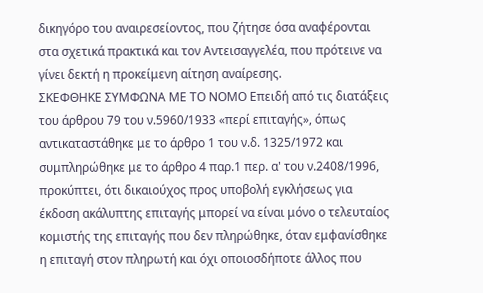δικηγόρο του αναιρεσείοντος, που ζήτησε όσα αναφέρονται στα σχετικά πρακτικά και τον Αντεισαγγελέα, που πρότεινε να γίνει δεκτή η προκείμενη αίτηση αναίρεσης.
ΣΚΕΦΘΗΚΕ ΣΥΜΦΩΝΑ ΜΕ ΤΟ ΝΟΜΟ Επειδή από τις διατάξεις του άρθρου 79 του ν.5960/1933 «περί επιταγής», όπως αντικαταστάθηκε με το άρθρο 1 του ν.δ. 1325/1972 και συμπληρώθηκε με το άρθρο 4 παρ.1 περ. α' του ν.2408/1996, προκύπτει, ότι δικαιούχος προς υποβολή εγκλήσεως για έκδοση ακάλυπτης επιταγής μπορεί να είναι μόνο ο τελευταίος κομιστής της επιταγής που δεν πληρώθηκε, όταν εμφανίσθηκε η επιταγή στον πληρωτή και όχι οποιοσδήποτε άλλος που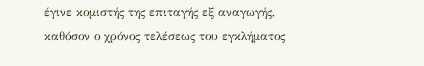έγινε κομιστής της επιταγής εξ αναγωγής, καθόσον ο χρόνος τελέσεως του εγκλήματος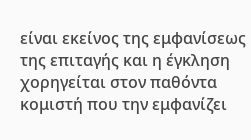είναι εκείνος της εμφανίσεως της επιταγής και η έγκληση χορηγείται στον παθόντα κομιστή που την εμφανίζει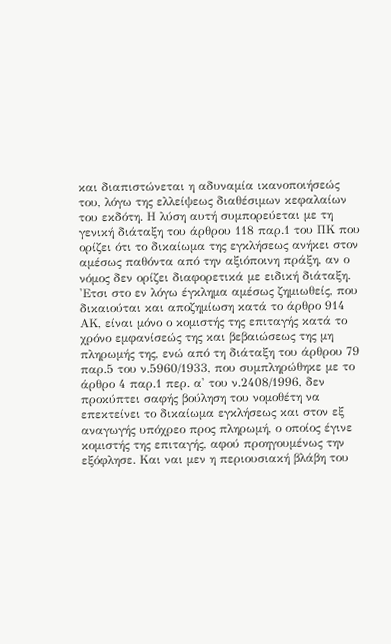και διαπιστώνεται η αδυναμία ικανοποιήσεώς του, λόγω της ελλείψεως διαθέσιμων κεφαλαίων του εκδότη. Η λύση αυτή συμπορεύεται με τη γενική διάταξη του άρθρου 118 παρ.1 του ΠΚ που ορίζει ότι το δικαίωμα της εγκλήσεως ανήκει στον αμέσως παθόντα από την αξιόποινη πράξη, αν ο νόμος δεν ορίζει διαφορετικά με ειδική διάταξη. 'Ετσι στο εν λόγω έγκλημα αμέσως ζημιωθείς, που δικαιούται και αποζημίωση κατά το άρθρο 914 ΑΚ, είναι μόνο ο κομιστής της επιταγής κατά το χρόνο εμφανίσεώς της και βεβαιώσεως της μη πληρωμής της, ενώ από τη διάταξη του άρθρου 79 παρ.5 του ν.5960/1933, που συμπληρώθηκε με το άρθρο 4 παρ.1 περ. α' του ν.2408/1996, δεν προκύπτει σαφής βούληση του νομοθέτη να επεκτείνει το δικαίωμα εγκλήσεως και στον εξ αναγωγής υπόχρεο προς πληρωμή, ο οποίος έγινε κομιστής της επιταγής, αφού προηγουμένως την εξόφλησε. Και ναι μεν η περιουσιακή βλάβη του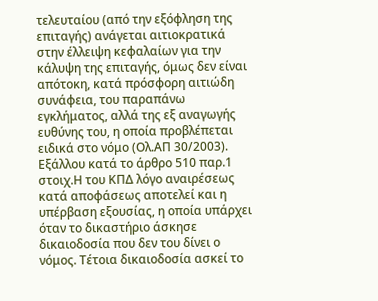τελευταίου (από την εξόφληση της επιταγής) ανάγεται αιτιοκρατικά στην έλλειψη κεφαλαίων για την κάλυψη της επιταγής, όμως δεν είναι απότοκη, κατά πρόσφορη αιτιώδη συνάφεια, του παραπάνω εγκλήματος, αλλά της εξ αναγωγής ευθύνης του, η οποία προβλέπεται ειδικά στο νόμο (Ολ.ΑΠ 30/2003). Εξάλλου κατά το άρθρο 510 παρ.1 στοιχ.Η του ΚΠΔ λόγο αναιρέσεως κατά αποφάσεως αποτελεί και η υπέρβαση εξουσίας, η οποία υπάρχει όταν το δικαστήριο άσκησε δικαιοδοσία που δεν του δίνει ο νόμος. Τέτοια δικαιοδοσία ασκεί το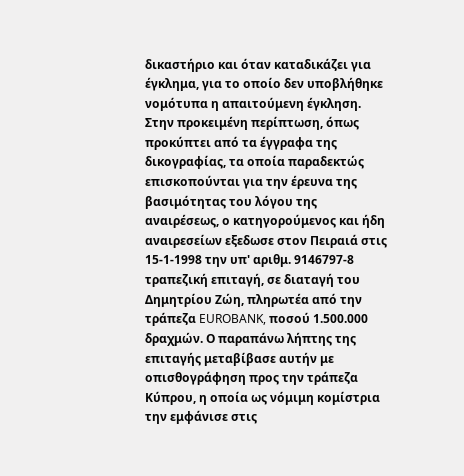δικαστήριο και όταν καταδικάζει για έγκλημα, για το οποίο δεν υποβλήθηκε νομότυπα η απαιτούμενη έγκληση. Στην προκειμένη περίπτωση, όπως προκύπτει από τα έγγραφα της δικογραφίας, τα οποία παραδεκτώς επισκοπούνται για την έρευνα της βασιμότητας του λόγου της αναιρέσεως, ο κατηγορούμενος και ήδη αναιρεσείων εξεδωσε στον Πειραιά στις 15-1-1998 την υπ' αριθμ. 9146797-8 τραπεζική επιταγή, σε διαταγή του Δημητρίου Ζώη, πληρωτέα από την τράπεζα EUROBANK, ποσού 1.500.000 δραχμών. Ο παραπάνω λήπτης της επιταγής μεταβίβασε αυτήν με οπισθογράφηση προς την τράπεζα Κύπρου, η οποία ως νόμιμη κομίστρια την εμφάνισε στις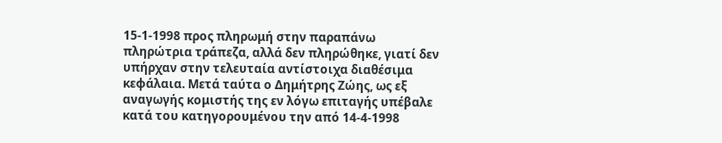15-1-1998 προς πληρωμή στην παραπάνω πληρώτρια τράπεζα, αλλά δεν πληρώθηκε, γιατί δεν υπήρχαν στην τελευταία αντίστοιχα διαθέσιμα κεφάλαια. Μετά ταύτα ο Δημήτρης Ζώης, ως εξ αναγωγής κομιστής της εν λόγω επιταγής υπέβαλε κατά του κατηγορουμένου την από 14-4-1998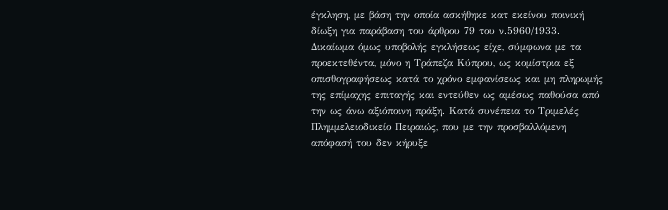έγκληση, με βάση την οποία ασκήθηκε κατ εκείνου ποινική δίωξη για παράβαση του άρθρου 79 του ν.5960/1933. Δικαίωμα όμως υποβολής εγκλήσεως είχε, σύμφωνα με τα προεκτεθέντα, μόνο η Τράπεζα Κύπρου, ως κομίστρια εξ οπισθογραφήσεως κατά το χρόνο εμφανίσεως και μη πληρωμής της επίμαχης επιταγής και εντεύθεν ως αμέσως παθούσα από την ως άνω αξιόποινη πράξη. Κατά συνέπεια το Τριμελές Πλημμελειοδικείο Πειραιώς, που με την προσβαλλόμενη απόφασή του δεν κήρυξε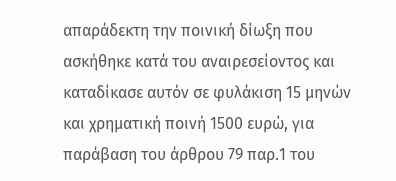απαράδεκτη την ποινική δίωξη που ασκήθηκε κατά του αναιρεσείοντος και καταδίκασε αυτόν σε φυλάκιση 15 μηνών και χρηματική ποινή 1500 ευρώ, για παράβαση του άρθρου 79 παρ.1 του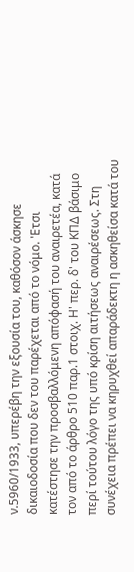ν.5960/1933, υπερέβη την εξουσία του, καθόσον άσκησε δικαιοδοσία που δεν του παρέχεται από το νόμο. 'Ετσι κατέστησε την προσβαλλόμενη απόφασή του αναιρετέα, κατά τον από το άρθρο 510 παρ.1 στοιχ. Η' περ. δ' του ΚΠΔ βάσιμο περί τούτου λόγο της υπό κρίση αιτήσεως αναιρέσεως. Στη συνέχεια πρέπει να κηρυχθεί απαράδεκτη η ασκηθείσα κατά του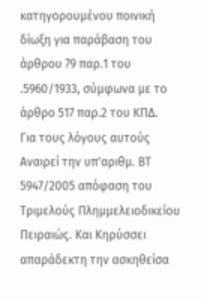κατηγορουμένου ποινική δίωξη για παράβαση του άρθρου 79 παρ.1 του .5960/1933, σύμφωνα με το άρθρο 517 παρ.2 του ΚΠΔ.
Για τους λόγους αυτούς Αναιρεί την υπ'αριθμ. ΒΤ 5947/2005 απόφαση του Τριμελούς Πλημμελειοδικείου Πειραιώς. Και Κηρύσσει απαράδεκτη την ασκηθείσα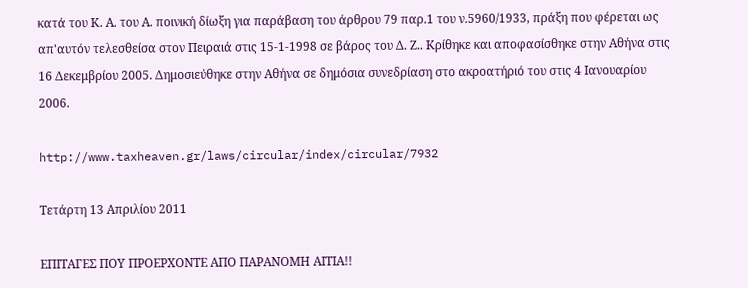κατά του Κ. Α. του Α. ποινική δίωξη για παράβαση του άρθρου 79 παρ.1 του ν.5960/1933, πράξη που φέρεται ως απ'αυτόν τελεσθείσα στον Πειραιά στις 15-1-1998 σε βάρος του Δ. Ζ.. Κρίθηκε και αποφασίσθηκε στην Αθήνα στις 16 Δεκεμβρίου 2005. Δημοσιεύθηκε στην Αθήνα σε δημόσια συνεδρίαση στο ακροατήριό του στις 4 Ιανουαρίου 2006.

http://www.taxheaven.gr/laws/circular/index/circular/7932

Τετάρτη 13 Απριλίου 2011

ΕΠΙΤΑΓΕΣ ΠΟΥ ΠΡΟΕΡΧΟΝΤΕ ΑΠΟ ΠΑΡΑΝΟΜΗ ΑΙΤΙΑ!!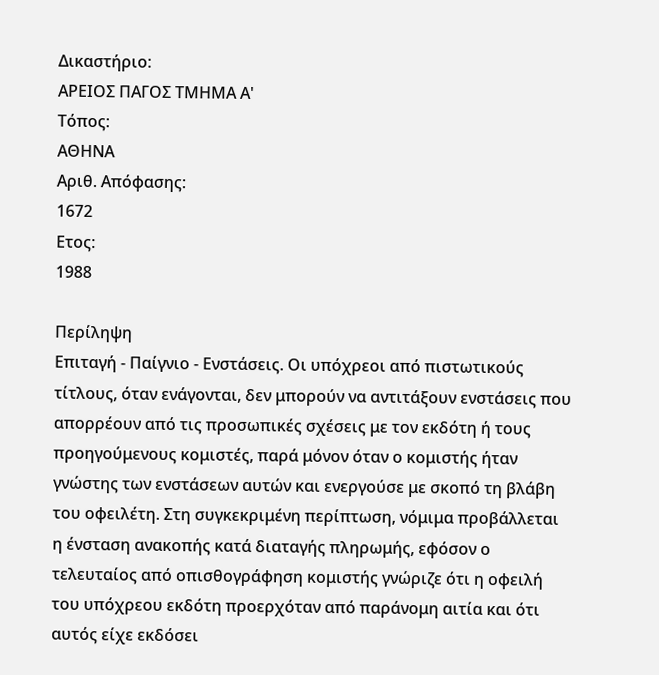Δικαστήριο:
ΑΡΕΙΟΣ ΠΑΓΟΣ ΤΜΗΜΑ Α'
Τόπος:
ΑΘΗΝΑ
Αριθ. Απόφασης:
1672
Ετος:
1988

Περίληψη
Επιταγή - Παίγνιο - Ενστάσεις. Οι υπόχρεοι από πιστωτικούς τίτλους, όταν ενάγονται, δεν μπορούν να αντιτάξουν ενστάσεις που απορρέουν από τις προσωπικές σχέσεις με τον εκδότη ή τους προηγούμενους κομιστές, παρά μόνον όταν ο κομιστής ήταν γνώστης των ενστάσεων αυτών και ενεργούσε με σκοπό τη βλάβη του οφειλέτη. Στη συγκεκριμένη περίπτωση, νόμιμα προβάλλεται η ένσταση ανακοπής κατά διαταγής πληρωμής, εφόσον ο τελευταίος από οπισθογράφηση κομιστής γνώριζε ότι η οφειλή του υπόχρεου εκδότη προερχόταν από παράνομη αιτία και ότι αυτός είχε εκδόσει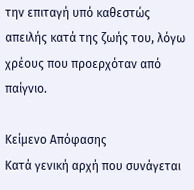την επιταγή υπό καθεστώς απειλής κατά της ζωής του, λόγω χρέους που προερχόταν από παίγνιο.

Κείμενο Απόφασης
Κατά γενική αρχή που συνάγεται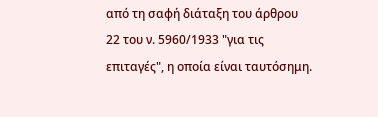από τη σαφή διάταξη του άρθρου 22 του ν. 5960/1933 "για τις επιταγές", η οποία είναι ταυτόσημη.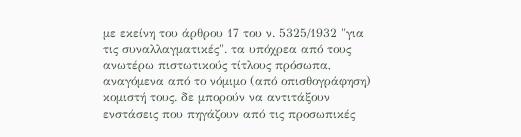με εκείνη του άρθρου 17 του ν. 5325/1932 "για τις συναλλαγματικές". τα υπόχρεα από τους ανωτέρω πιστωτικούς τίτλους πρόσωπα, αναγόμενα από το νόμιμο (από οπισθογράφηση) κομιστή τους. δε μπορούν να αντιτάξουν ενστάσεις που πηγάζουν από τις προσωπικές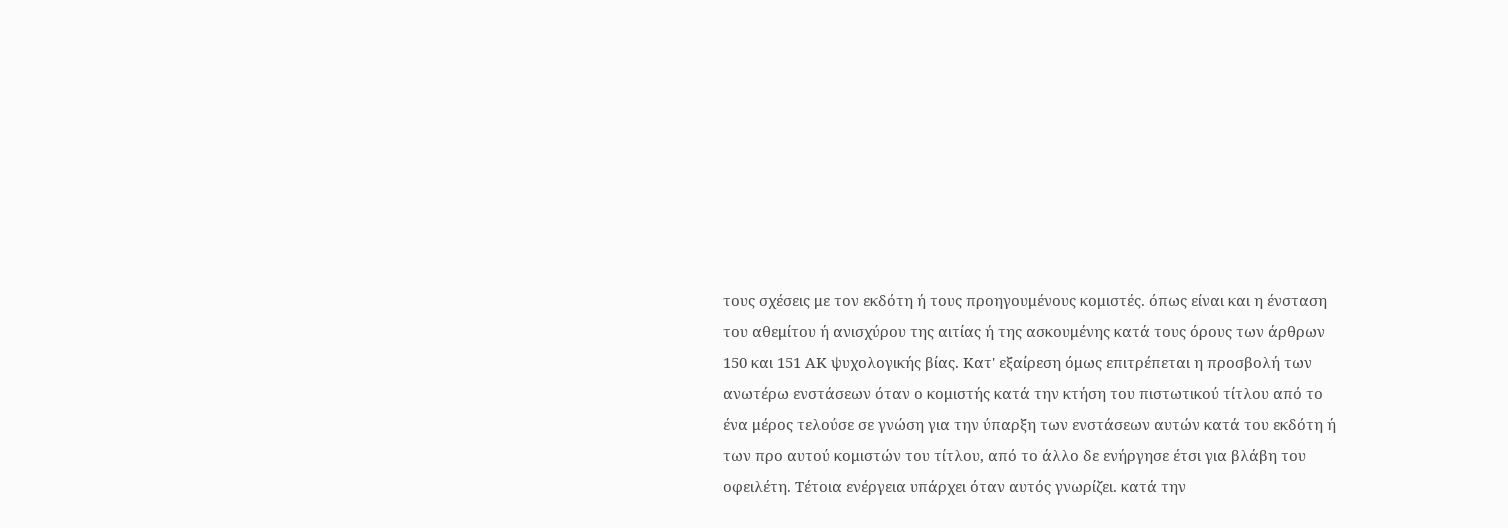τους σχέσεις με τον εκδότη ή τους προηγουμένους κομιστές. όπως είναι και η ένσταση του αθεμίτου ή ανισχύρου της αιτίας ή της ασκουμένης κατά τους όρους των άρθρων 150 και 151 ΑΚ ψυχολογικής βίας. Κατ' εξαίρεση όμως επιτρέπεται η προσβολή των ανωτέρω ενστάσεων όταν ο κομιστής κατά την κτήση του πιστωτικού τίτλου από το ένα μέρος τελούσε σε γνώση για την ύπαρξη των ενστάσεων αυτών κατά του εκδότη ή των προ αυτού κομιστών του τίτλου, από το άλλο δε ενήργησε έτσι για βλάβη του οφειλέτη. Τέτοια ενέργεια υπάρχει όταν αυτός γνωρίζει. κατά την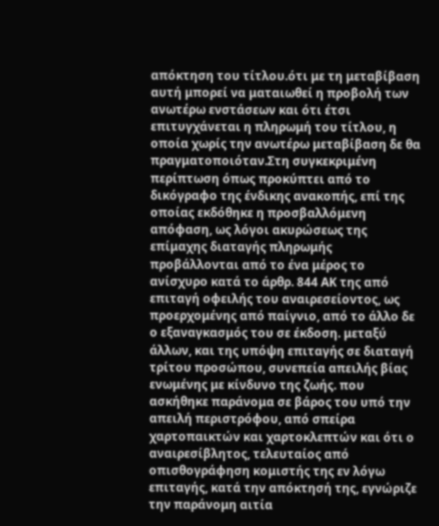απόκτηση του τίτλου.ότι με τη μεταβίβαση αυτή μπορεί να ματαιωθεί η προβολή των ανωτέρω ενστάσεων και ότι έτσι επιτυγχάνεται η πληρωμή του τίτλου, η οποία χωρίς την ανωτέρω μεταβίβαση δε θα πραγματοποιόταν.Στη συγκεκριμένη περίπτωση όπως προκύπτει από το δικόγραφο της ένδικης ανακοπής, επί της οποίας εκδόθηκε η προσβαλλόμενη απόφαση, ως λόγοι ακυρώσεως της επίμαχης διαταγής πληρωμής προβάλλονται από το ένα μέρος το ανίσχυρο κατά το άρθρ. 844 ΑΚ της από επιταγή οφειλής του αναιρεσείοντος, ως
προερχομένης από παίγνιο, από το άλλο δε ο εξαναγκασμός του σε έκδοση. μεταξύ άλλων, και της υπόψη επιταγής σε διαταγή τρίτου προσώπου, συνεπεία απειλής βίας ενωμένης με κίνδυνο της ζωής. που ασκήθηκε παράνομα σε βάρος του υπό την απειλή περιστρόφου, από σπείρα χαρτοπαικτών και χαρτοκλεπτών και ότι ο αναιρεσίβλητος, τελευταίος από οπισθογράφηση κομιστής της εν λόγω επιταγής, κατά την απόκτησή της, εγνώριζε την παράνομη αιτία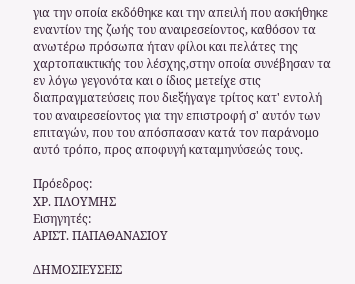για την οποία εκδόθηκε και την απειλή που ασκήθηκε εναντίον της ζωής του αναιρεσείοντος, καθόσον τα ανωτέρω πρόσωπα ήταν φίλοι και πελάτες της χαρτοπαικτικής του λέσχης,στην οποία συνέβησαν τα εν λόγω γεγονότα και ο ίδιος μετείχε στις διαπραγματεύσεις που διεξήγαγε τρίτος κατ' εντολή του αναιρεσείοντος για την επιστροφή σ' αυτόν των επιταγών, που του απόσπασαν κατά τον παράνομο αυτό τρόπο, προς αποφυγή καταμηνύσεώς τους.

Πρόεδρος:
ΧΡ. ΠΛΟΥΜΗΣ
Εισηγητές:
ΑΡΙΣΤ. ΠΑΠΑΘΑΝΑΣΙΟΥ

ΔΗΜΟΣΙΕΥΣΕΙΣ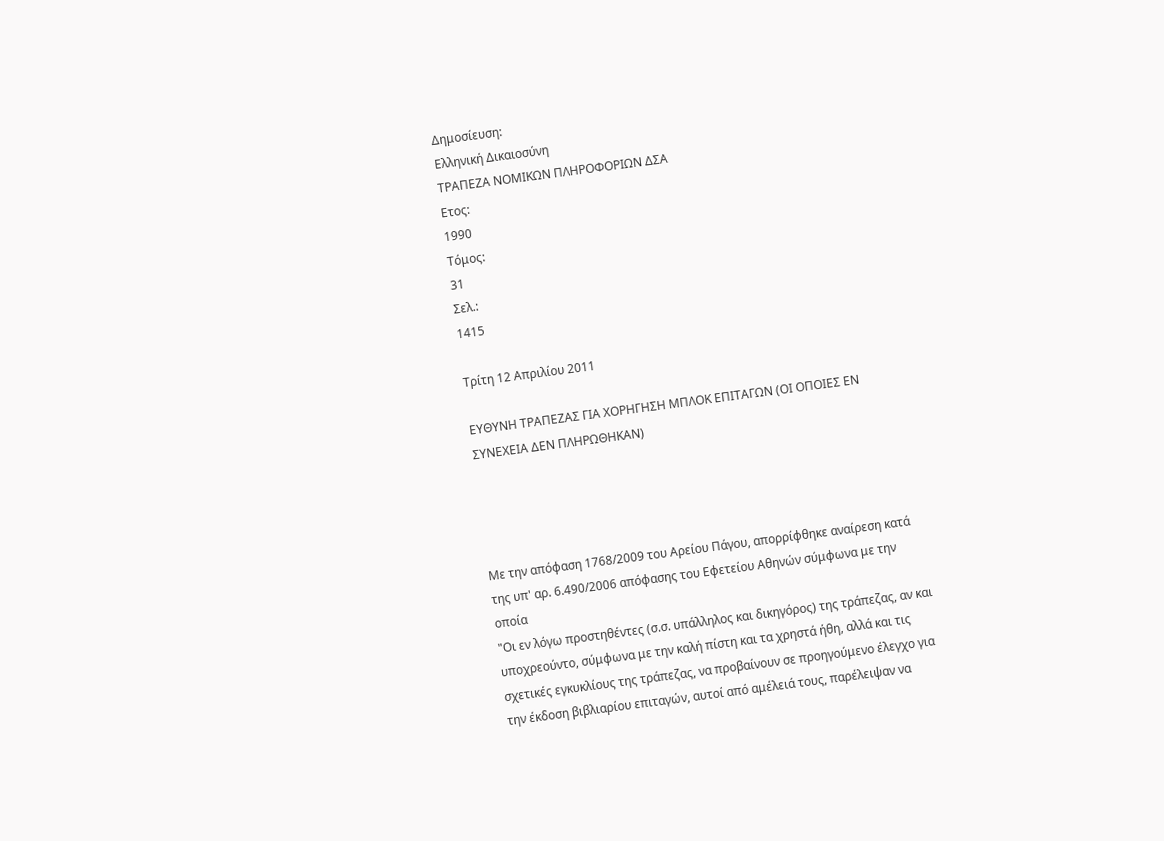Δημοσίευση:
Ελληνική Δικαιοσύνη
ΤΡΑΠΕΖΑ ΝΟΜΙΚΩΝ ΠΛΗΡΟΦΟΡΙΩΝ ΔΣΑ
Ετος:
1990
Τόμος:
31
Σελ.:
1415

Τρίτη 12 Απριλίου 2011

ΕΥΘΥΝΗ ΤΡΑΠΕΖΑΣ ΓΙΑ ΧΟΡΗΓΗΣΗ ΜΠΛΟΚ ΕΠΙΤΑΓΩΝ (ΟΙ ΟΠΟΙΕΣ ΕΝ ΣΥΝΕΧΕΙΑ ΔΕΝ ΠΛΗΡΩΘΗΚΑΝ)




Με την απόφαση 1768/2009 του Αρείου Πάγου, απορρίφθηκε αναίρεση κατά της υπ' αρ. 6.490/2006 απόφασης του Εφετείου Αθηνών σύμφωνα με την οποία
"Οι εν λόγω προστηθέντες (σ.σ. υπάλληλος και δικηγόρος) της τράπεζας, αν και υποχρεούντο, σύμφωνα με την καλή πίστη και τα χρηστά ήθη, αλλά και τις σχετικές εγκυκλίους της τράπεζας, να προβαίνουν σε προηγούμενο έλεγχο για την έκδοση βιβλιαρίου επιταγών, αυτοί από αμέλειά τους, παρέλειψαν να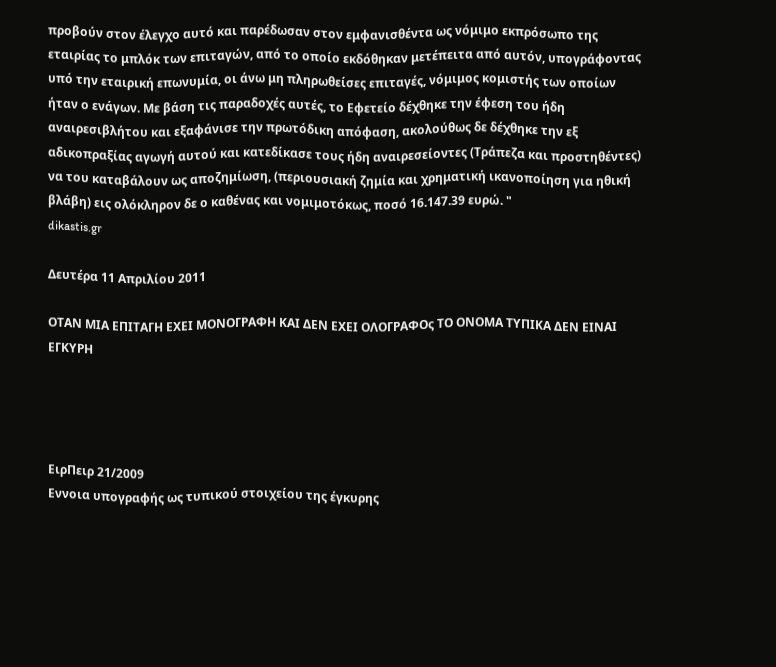προβούν στον έλεγχο αυτό και παρέδωσαν στον εμφανισθέντα ως νόμιμο εκπρόσωπο της εταιρίας το μπλόκ των επιταγών, από το οποίο εκδόθηκαν μετέπειτα από αυτόν, υπογράφοντας υπό την εταιρική επωνυμία, οι άνω μη πληρωθείσες επιταγές, νόμιμος κομιστής των οποίων ήταν ο ενάγων. Με βάση τις παραδοχές αυτές, το Εφετείο δέχθηκε την έφεση του ήδη αναιρεσιβλήτου και εξαφάνισε την πρωτόδικη απόφαση, ακολούθως δε δέχθηκε την εξ αδικοπραξίας αγωγή αυτού και κατεδίκασε τους ήδη αναιρεσείοντες (Τράπεζα και προστηθέντες) να του καταβάλουν ως αποζημίωση, (περιουσιακή ζημία και χρηματική ικανοποίηση για ηθική βλάβη) εις ολόκληρον δε ο καθένας και νομιμοτόκως, ποσό 16.147.39 ευρώ. "
dikastis.gr

Δευτέρα 11 Απριλίου 2011

ΟΤΑΝ ΜΙΑ ΕΠΙΤΑΓΗ ΕΧΕΙ ΜΟΝΟΓΡΑΦΗ ΚΑΙ ΔΕΝ ΕΧΕΙ ΟΛΟΓΡΑΦΟς ΤΟ ΟΝΟΜΑ ΤΥΠΙΚΑ ΔΕΝ ΕΙΝΑΙ ΕΓΚΥΡΗ




ΕιρΠειρ 21/2009
Εννοια υπογραφής ως τυπικού στοιχείου της έγκυρης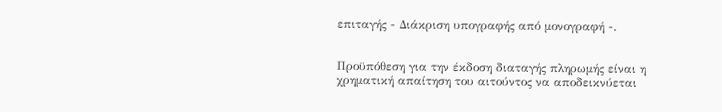επιταγής - Διάκριση υπογραφής από μονογραφή -.


Προϋπόθεση για την έκδοση διαταγής πληρωμής είναι η χρηματική απαίτηση του αιτούντος να αποδεικνύεται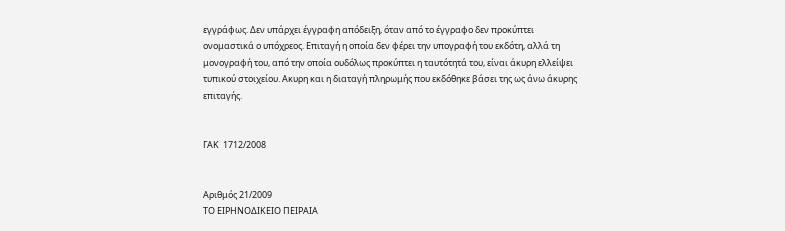εγγράφως. Δεν υπάρχει έγγραφη απόδειξη, όταν από το έγγραφο δεν προκύπτει ονομαστικά ο υπόχρεος. Επιταγή η οποία δεν φέρει την υπογραφή του εκδότη, αλλά τη μονογραφή του, από την οποία ουδόλως προκύπτει η ταυτότητά του, είναι άκυρη ελλείψει τυπικού στοιχείου. Ακυρη και η διαταγή πληρωμής που εκδόθηκε βάσει της ως άνω άκυρης επιταγής.


ΓΑΚ  1712/2008


Αριθμός 21/2009
ΤΟ ΕΙΡΗΝΟΔΙΚΕΙΟ ΠΕΙΡΑΙΑ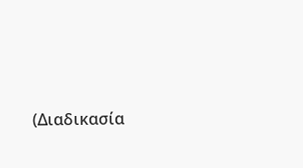(Διαδικασία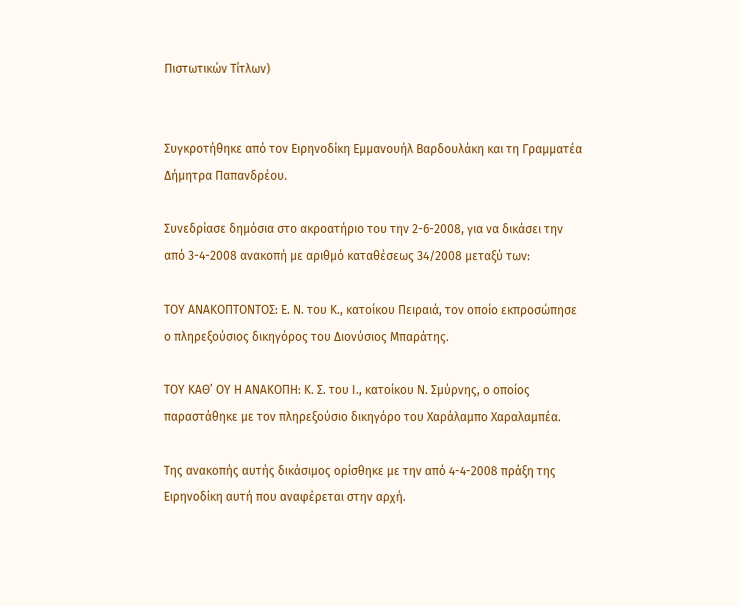Πιστωτικών Τίτλων)


Συγκροτήθηκε από τον Ειρηνοδίκη Εμμανουήλ Βαρδουλάκη και τη Γραμματέα Δήμητρα Παπανδρέου.

Συνεδρίασε δημόσια στο ακροατήριο του την 2-6-2008, για να δικάσει την από 3-4-2008 ανακοπή με αριθμό καταθέσεως 34/2008 μεταξύ των:

ΤΟΥ ΑΝΑΚΟΠΤΟΝΤΟΣ: Ε. Ν. του Κ., κατοίκου Πειραιά, τον οποίο εκπροσώπησε ο πληρεξούσιος δικηγόρος του Διονύσιος Μπαράτης.

ΤΟΥ ΚΑΘ’ ΟΥ Η ΑΝΑΚΟΠΗ: Κ. Σ. του Ι., κατοίκου Ν. Σμύρνης, ο οποίος παραστάθηκε με τον πληρεξούσιο δικηγόρο του Χαράλαμπο Χαραλαμπέα.

Της ανακοπής αυτής δικάσιμος ορίσθηκε με την από 4-4-2008 πράξη της Ειρηνοδίκη αυτή που αναφέρεται στην αρχή.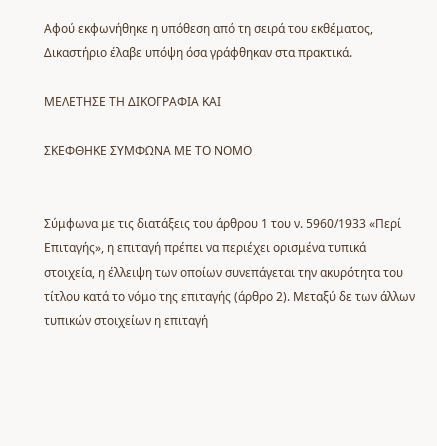Αφού εκφωνήθηκε η υπόθεση από τη σειρά του εκθέματος, Δικαστήριο έλαβε υπόψη όσα γράφθηκαν στα πρακτικά.

ΜΕΛΕΤΗΣΕ ΤΗ ΔΙΚΟΓΡΑΦΙΑ ΚΑΙ

ΣΚΕΦΘΗΚΕ ΣΥΜΦΩΝΑ ΜΕ ΤΟ ΝΟΜΟ


Σύμφωνα με τις διατάξεις του άρθρου 1 του ν. 5960/1933 «Περί Επιταγής», η επιταγή πρέπει να περιέχει ορισμένα τυπικά στοιχεία, η έλλειψη των οποίων συνεπάγεται την ακυρότητα του τίτλου κατά το νόμο της επιταγής (άρθρο 2). Μεταξύ δε των άλλων τυπικών στοιχείων η επιταγή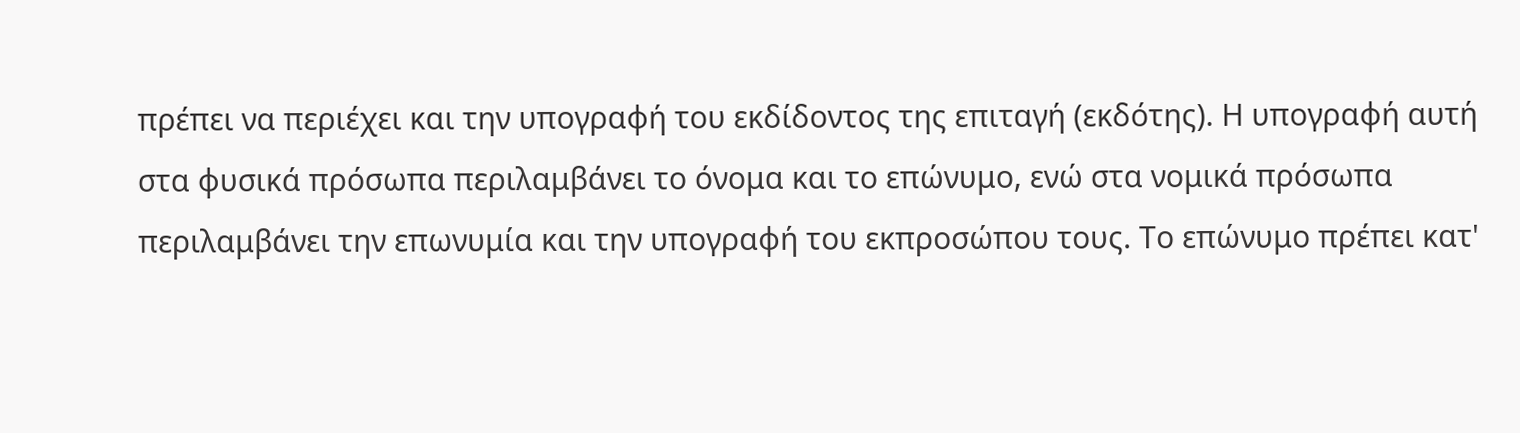πρέπει να περιέχει και την υπογραφή του εκδίδοντος της επιταγή (εκδότης). Η υπογραφή αυτή στα φυσικά πρόσωπα περιλαμβάνει το όνομα και το επώνυμο, ενώ στα νομικά πρόσωπα περιλαμβάνει την επωνυμία και την υπογραφή του εκπροσώπου τους. Το επώνυμο πρέπει κατ'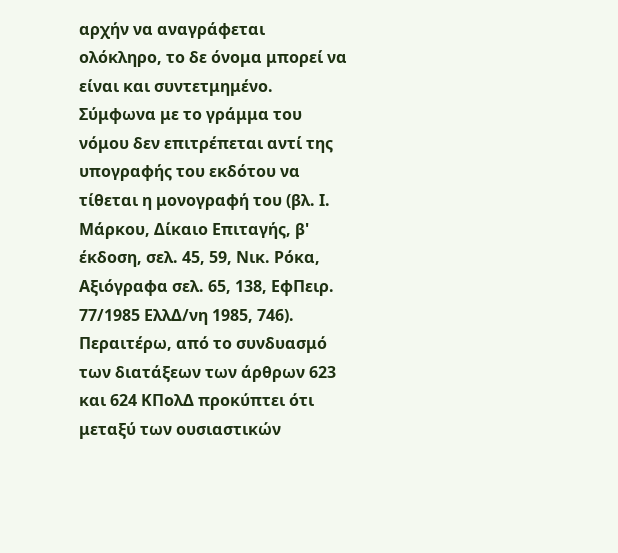αρχήν να αναγράφεται ολόκληρο, το δε όνομα μπορεί να είναι και συντετμημένο. Σύμφωνα με το γράμμα του νόμου δεν επιτρέπεται αντί της υπογραφής του εκδότου να τίθεται η μονογραφή του (βλ. Ι. Μάρκου, Δίκαιο Επιταγής, β' έκδοση, σελ. 45, 59, Νικ. Ρόκα, Αξιόγραφα σελ. 65, 138, ΕφΠειρ. 77/1985 ΕλλΔ/νη 1985, 746). Περαιτέρω, από το συνδυασμό των διατάξεων των άρθρων 623 και 624 ΚΠολΔ προκύπτει ότι μεταξύ των ουσιαστικών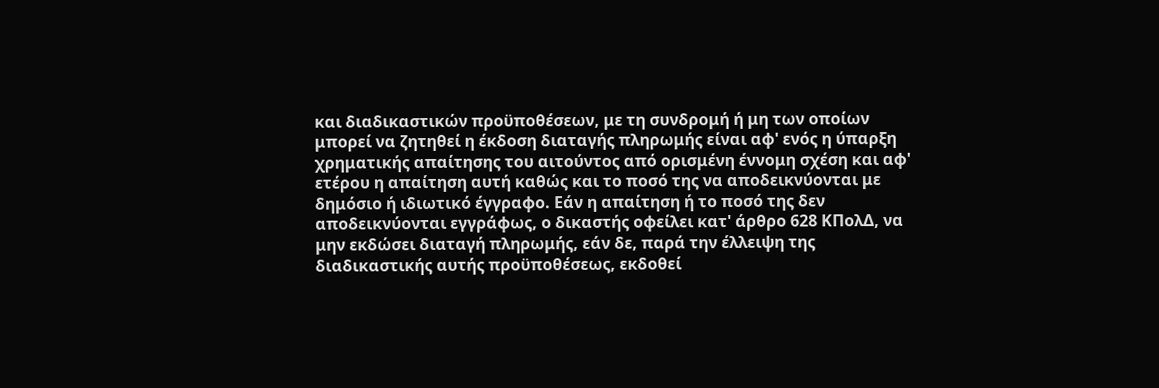και διαδικαστικών προϋποθέσεων, με τη συνδρομή ή μη των οποίων μπορεί να ζητηθεί η έκδοση διαταγής πληρωμής είναι αφ' ενός η ύπαρξη χρηματικής απαίτησης του αιτούντος από ορισμένη έννομη σχέση και αφ' ετέρου η απαίτηση αυτή καθώς και το ποσό της να αποδεικνύονται με δημόσιο ή ιδιωτικό έγγραφο. Εάν η απαίτηση ή το ποσό της δεν αποδεικνύονται εγγράφως, ο δικαστής οφείλει κατ' άρθρο 628 ΚΠολΔ, να μην εκδώσει διαταγή πληρωμής, εάν δε, παρά την έλλειψη της διαδικαστικής αυτής προϋποθέσεως, εκδοθεί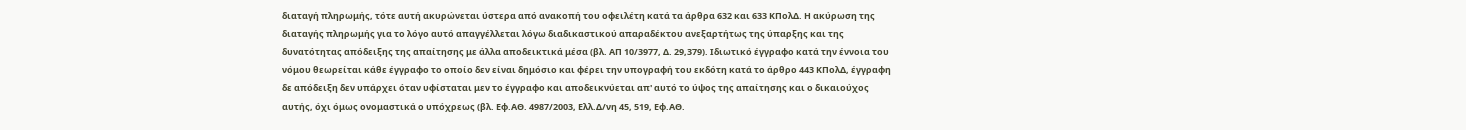διαταγή πληρωμής, τότε αυτή ακυρώνεται ύστερα από ανακοπή του οφειλέτη κατά τα άρθρα 632 και 633 ΚΠολΔ. Η ακύρωση της διαταγής πληρωμής για το λόγο αυτό απαγγέλλεται λόγω διαδικαστικού απαραδέκτου ανεξαρτήτως της ύπαρξης και της δυνατότητας απόδειξης της απαίτησης με άλλα αποδεικτικά μέσα (βλ. ΑΠ 10/3977, Δ. 29,379). Ιδιωτικό έγγραφο κατά την έννοια του νόμου θεωρείται κάθε έγγραφο το οποίο δεν είναι δημόσιο και φέρει την υπογραφή του εκδότη κατά το άρθρο 443 ΚΠολΔ, έγγραφη δε απόδειξη δεν υπάρχει όταν υφίσταται μεν το έγγραφο και αποδεικνύεται απ' αυτό το ύψος της απαίτησης και ο δικαιούχος αυτής, όχι όμως ονομαστικά ο υπόχρεως (βλ. Εφ.ΑΘ. 4987/2003, Ελλ.Δ/νη 45, 519, Εφ.ΑΘ.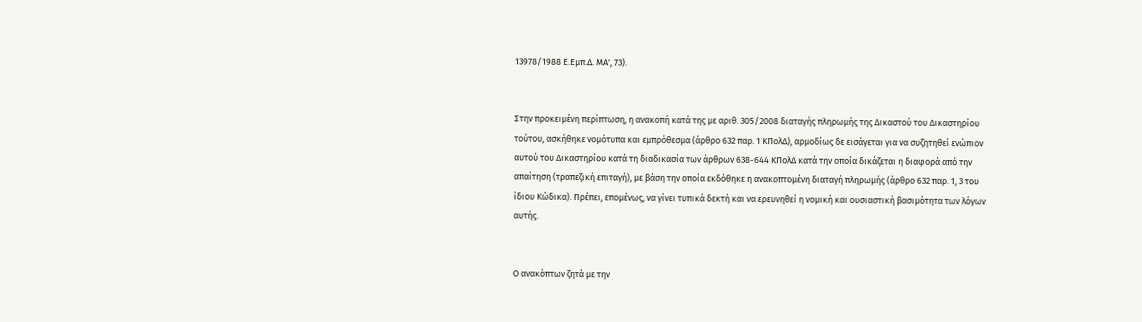13978/1988 Ε.Εμπ.Δ. ΜΑ', 73).


Στην προκειμένη περίπτωση, η ανακοπή κατά της με αριθ. 305/2008 διαταγής πληρωμής της Δικαστού του Δικαστηρίου τούτου, ασκήθηκε νομότυπα και εμπρόθεσμα (άρθρο 632 παρ. 1 ΚΠολΔ), αρμοδίως δε εισάγεται για να συζητηθεί ενώπιον αυτού του Δικαστηρίου κατά τη διαδικασία των άρθρων 638-644 ΚΠολΔ κατά την οποία δικάζεται η διαφορά από την απαίτηση (τραπεζική επιταγή), με βάση την οποία εκδόθηκε η ανακοπτομένη διαταγή πληρωμής (άρθρο 632 παρ. 1, 3 του ίδιου Κώδικα). Πρέπει, επομένως, να γίνει τυπικά δεκτή και να ερευνηθεί η νομική και ουσιαστική βασιμότητα των λόγων αυτής.


Ο ανακόπτων ζητά με την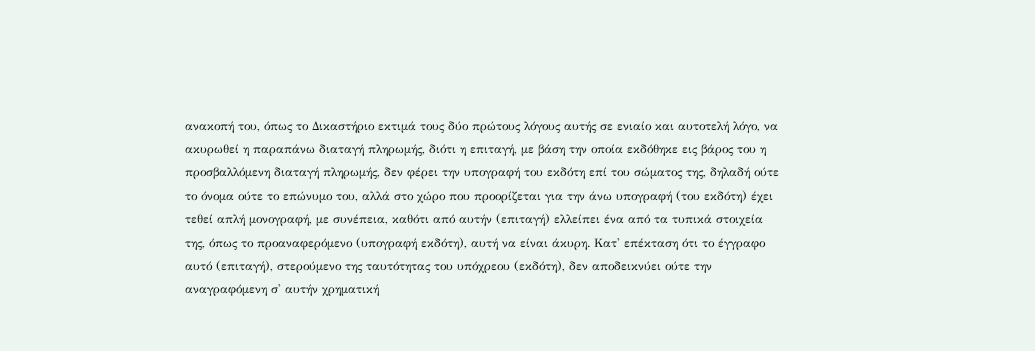ανακοπή του, όπως το Δικαστήριο εκτιμά τους δύο πρώτους λόγους αυτής σε ενιαίο και αυτοτελή λόγο, να ακυρωθεί η παραπάνω διαταγή πληρωμής, διότι η επιταγή, με βάση την οποία εκδόθηκε εις βάρος του η προσβαλλόμενη διαταγή πληρωμής, δεν φέρει την υπογραφή του εκδότη επί του σώματος της, δηλαδή ούτε το όνομα ούτε το επώνυμο του, αλλά στο χώρο που προορίζεται για την άνω υπογραφή (του εκδότη) έχει τεθεί απλή μονογραφή, με συνέπεια, καθότι από αυτήν (επιταγή) ελλείπει ένα από τα τυπικά στοιχεία της, όπως το προαναφερόμενο (υπογραφή εκδότη), αυτή να είναι άκυρη. Κατ' επέκταση ότι το έγγραφο αυτό (επιταγή), στερούμενο της ταυτότητας του υπόχρεου (εκδότη), δεν αποδεικνύει ούτε την αναγραφόμενη σ' αυτήν χρηματική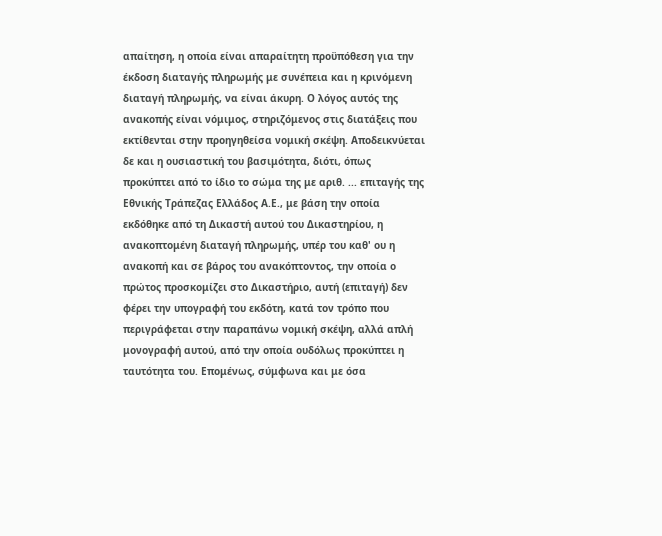απαίτηση, η οποία είναι απαραίτητη προϋπόθεση για την έκδοση διαταγής πληρωμής με συνέπεια και η κρινόμενη διαταγή πληρωμής, να είναι άκυρη. Ο λόγος αυτός της ανακοπής είναι νόμιμος, στηριζόμενος στις διατάξεις που εκτίθενται στην προηγηθείσα νομική σκέψη. Αποδεικνύεται δε και η ουσιαστική του βασιμότητα, διότι, όπως προκύπτει από το ίδιο το σώμα της με αριθ. ... επιταγής της Εθνικής Τράπεζας Ελλάδος Α.Ε., με βάση την οποία εκδόθηκε από τη Δικαστή αυτού του Δικαστηρίου, η ανακοπτομένη διαταγή πληρωμής, υπέρ του καθ' ου η ανακοπή και σε βάρος του ανακόπτοντος, την οποία ο πρώτος προσκομίζει στο Δικαστήριο, αυτή (επιταγή) δεν φέρει την υπογραφή του εκδότη, κατά τον τρόπο που περιγράφεται στην παραπάνω νομική σκέψη, αλλά απλή μονογραφή αυτού, από την οποία ουδόλως προκύπτει η ταυτότητα του. Επομένως, σύμφωνα και με όσα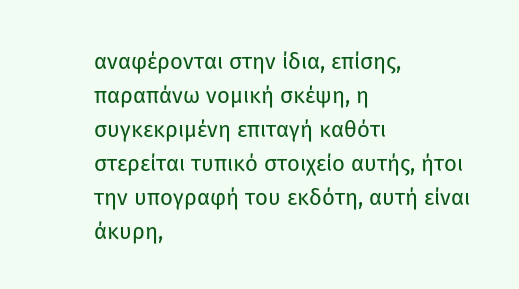αναφέρονται στην ίδια, επίσης, παραπάνω νομική σκέψη, η συγκεκριμένη επιταγή καθότι στερείται τυπικό στοιχείο αυτής, ήτοι την υπογραφή του εκδότη, αυτή είναι άκυρη,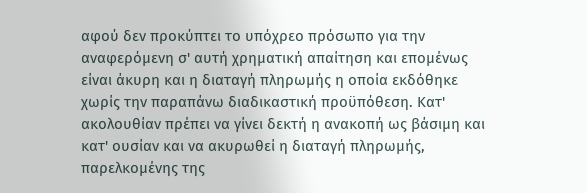αφού δεν προκύπτει το υπόχρεο πρόσωπο για την αναφερόμενη σ' αυτή χρηματική απαίτηση και επομένως είναι άκυρη και η διαταγή πληρωμής η οποία εκδόθηκε χωρίς την παραπάνω διαδικαστική προϋπόθεση. Κατ' ακολουθίαν πρέπει να γίνει δεκτή η ανακοπή ως βάσιμη και κατ' ουσίαν και να ακυρωθεί η διαταγή πληρωμής, παρελκομένης της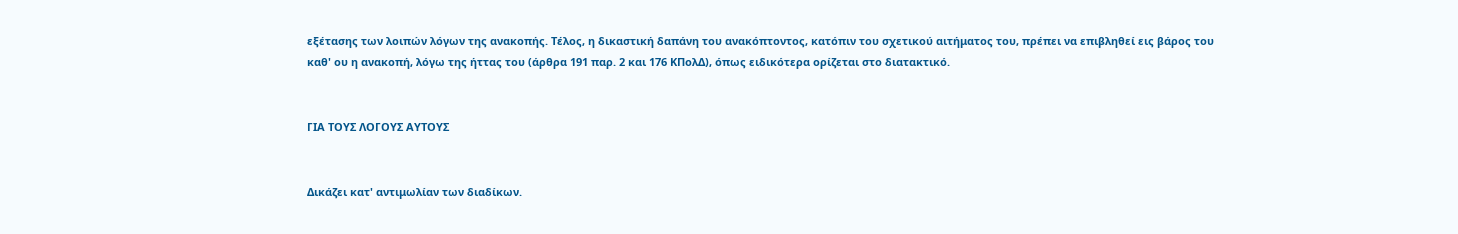εξέτασης των λοιπών λόγων της ανακοπής. Τέλος, η δικαστική δαπάνη του ανακόπτοντος, κατόπιν του σχετικού αιτήματος του, πρέπει να επιβληθεί εις βάρος του καθ' ου η ανακοπή, λόγω της ήττας του (άρθρα 191 παρ. 2 και 176 ΚΠολΔ), όπως ειδικότερα ορίζεται στο διατακτικό.


ΓΙΑ ΤΟΥΣ ΛΟΓΟΥΣ ΑΥΤΟΥΣ


Δικάζει κατ' αντιμωλίαν των διαδίκων.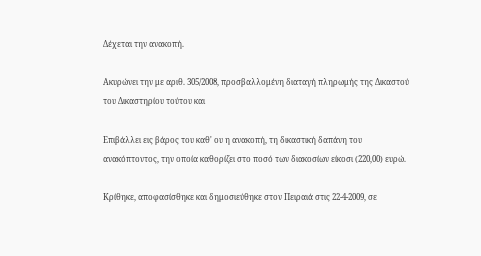Δέχεται την ανακοπή.

Ακυρώνει την με αριθ. 305/2008, προσβαλλομένη διαταγή πληρωμής της Δικαστού του Δικαστηρίου τούτου και

Επιβάλλει εις βάρος του καθ' ου η ανακοπή, τη δικαστική δαπάνη του ανακόπτοντος, την οποία καθορίζει στο ποσό των διακοσίων είκοσι (220,00) ευρώ.

Κρίθηκε, αποφασίσθηκε και δημοσιεύθηκε στον Πειραιά στις 22-4-2009, σε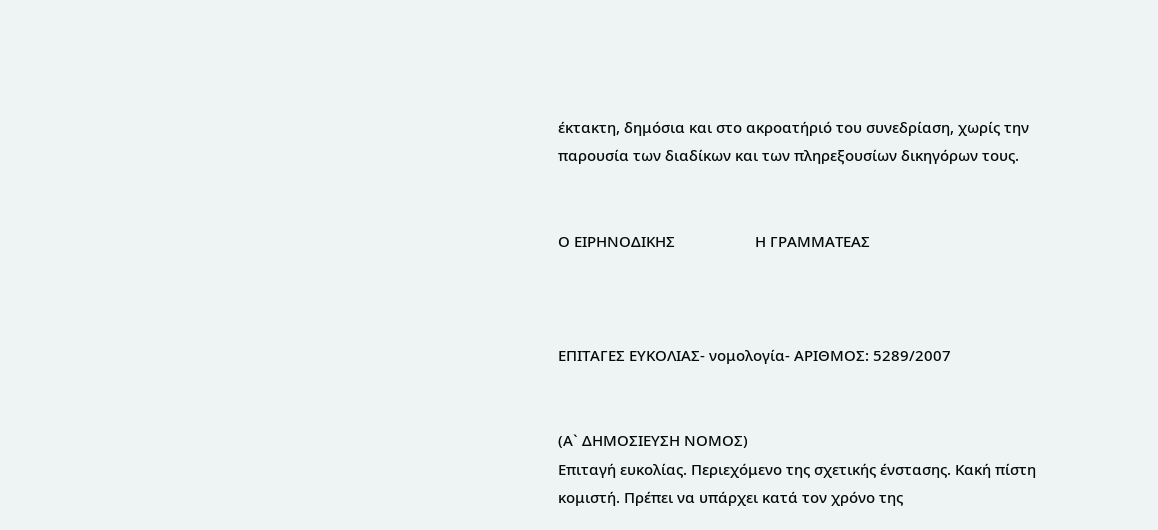έκτακτη, δημόσια και στο ακροατήριό του συνεδρίαση, χωρίς την παρουσία των διαδίκων και των πληρεξουσίων δικηγόρων τους.


Ο ΕΙΡΗΝΟΔΙΚΗΣ                    Η ΓΡΑΜΜΑΤΕΑΣ



ΕΠΙΤΑΓΕΣ ΕΥΚΟΛΙΑΣ- νομολογία- ΑΡΙΘΜΟΣ: 5289/2007


(Α` ΔΗΜΟΣΙΕΥΣΗ ΝΟΜΟΣ)
Επιταγή ευκολίας. Περιεχόμενο της σχετικής ένστασης. Κακή πίστη κομιστή. Πρέπει να υπάρχει κατά τον χρόνο της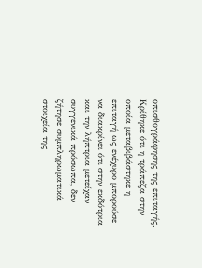οπισθογράφησης της επιταγής. Κρίθηκε ότι η τράπεζα στην οποία μεταβιβάστηκε η επιταγή ως ενέχυρο μπορούσε να διακρίνει ότι στην εκδότρια και την λήπτρια μετείχαν συγγενικά πρόσωπα, δεν ζήτησε συμπληρωματικά στοιχεία της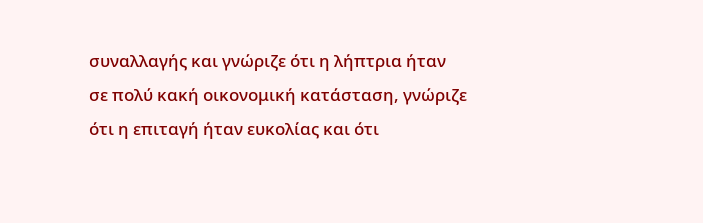συναλλαγής και γνώριζε ότι η λήπτρια ήταν σε πολύ κακή οικονομική κατάσταση, γνώριζε ότι η επιταγή ήταν ευκολίας και ότι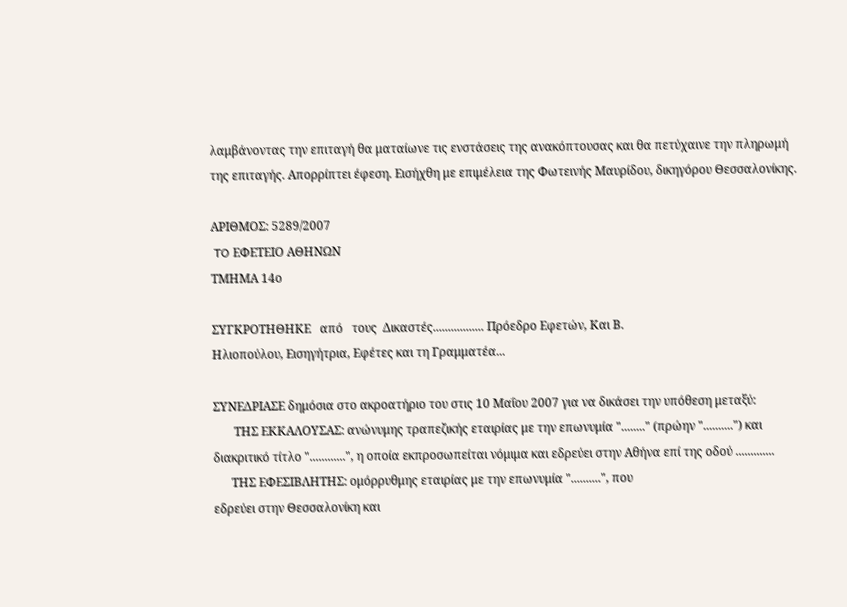λαμβάνοντας την επιταγή θα ματαίωνε τις ενστάσεις της ανακόπτουσας και θα πετύχαινε την πληρωμή της επιταγής. Απορρίπτει έφεση. Εισήχθη με επιμέλεια της Φωτεινής Μαυρίδου, δικηγόρου Θεσσαλονίκης.

ΑΡΙΘΜΟΣ: 5289/2007
 TO ΕΦΕΤΕΙΟ ΑΘΗΝΩΝ
ΤΜΗΜΑ 14ο

ΣΥΓΚΡΟΤΗΘΗΚΕ   από   τους  Δικαστές................. Πρόεδρο Εφετών, Και Β.
Ηλιοπούλου, Εισηγήτρια, Εφέτες και τη Γραμματέα...

ΣΥΝΕΔΡΙΑΣΕ δημόσια στο ακροατήριο του στις 10 Μαΐου 2007 για να δικάσει την υπόθεση μεταξύ:
       ΤΗΣ ΕΚΚΑΛΟΥΣΑΣ: ανώνυμης τραπεζικής εταιρίας με την επωνυμία "........" (πρώην "..........") και διακριτικό τίτλο "............", η οποία εκπροσωπείται νόμιμα και εδρεύει στην Αθήνα επί της οδού .............
      ΤΗΣ ΕΦΕΣΙΒΛΗΤΗΣ: ομόρρυθμης εταιρίας με την επωνυμία "..........", που
εδρεύει στην Θεσσαλονίκη και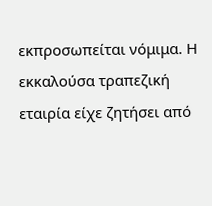εκπροσωπείται νόμιμα. Η εκκαλούσα τραπεζική εταιρία είχε ζητήσει από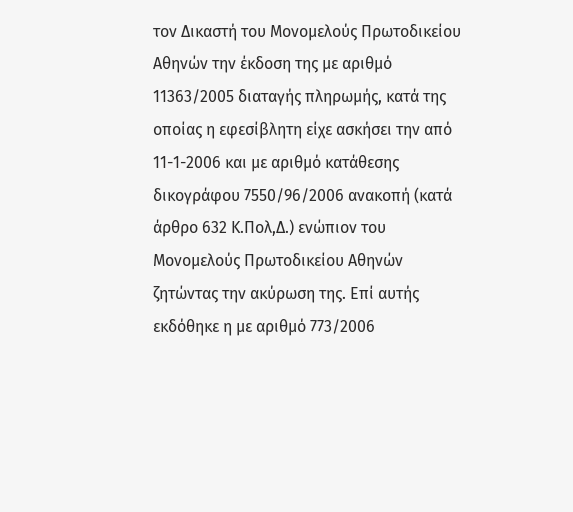τον Δικαστή του Μονομελούς Πρωτοδικείου Αθηνών την έκδοση της με αριθμό 11363/2005 διαταγής πληρωμής, κατά της οποίας η εφεσίβλητη είχε ασκήσει την από 11-1-2006 και με αριθμό κατάθεσης δικογράφου 7550/96/2006 ανακοπή (κατά άρθρο 632 Κ.Πολ,Δ.) ενώπιον του Μονομελούς Πρωτοδικείου Αθηνών ζητώντας την ακύρωση της. Επί αυτής εκδόθηκε η με αριθμό 773/2006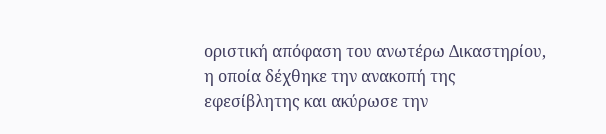οριστική απόφαση του ανωτέρω Δικαστηρίου, η οποία δέχθηκε την ανακοπή της εφεσίβλητης και ακύρωσε την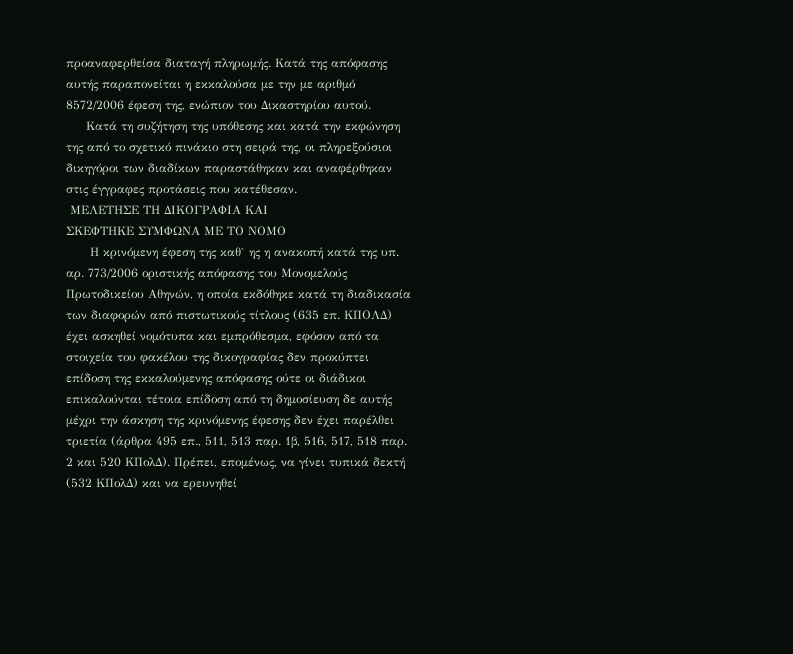προαναφερθείσα διαταγή πληρωμής. Κατά της απόφασης αυτής παραπονείται η εκκαλούσα με την με αριθμό 8572/2006 έφεση της, ενώπιον του Δικαστηρίου αυτού.
     Κατά τη συζήτηση της υπόθεσης και κατά την εκφώνηση της από το σχετικό πινάκιο στη σειρά της, οι πληρεξούσιοι δικηγόροι των διαδίκων παραστάθηκαν και αναφέρθηκαν στις έγγραφες προτάσεις που κατέθεσαν.
 ΜΕΛΕΤΗΣΕ ΤΗ ΔΙΚΟΓΡΑΦΙΑ ΚΑΙ
ΣΚΕΦΤΗΚΕ ΣΥΜΦΩΝΑ ΜΕ ΤΟ ΝΟΜΟ
      Η κρινόμενη έφεση της καθ` ης η ανακοπή κατά της υπ. αρ. 773/2006 οριστικής απόφασης του Μονομελούς Πρωτοδικείου Αθηνών, η οποία εκδόθηκε κατά τη διαδικασία των διαφορών από πιστωτικούς τίτλους (635 επ. ΚΠΟΛΔ) έχει ασκηθεί νομότυπα και εμπρόθεσμα, εφόσον από τα στοιχεία του φακέλου της δικογραφίας δεν προκύπτει επίδοση της εκκαλούμενης απόφασης ούτε οι διάδικοι επικαλούνται τέτοια επίδοση από τη δημοσίευση δε αυτής μέχρι την άσκηση της κρινόμενης έφεσης δεν έχει παρέλθει τριετία (άρθρα 495 επ., 511, 513 παρ. 1β, 516, 517, 518 παρ. 2 και 520 ΚΠολΔ). Πρέπει, επομένως, να γίνει τυπικά δεκτή (532 ΚΠολΔ) και να ερευνηθεί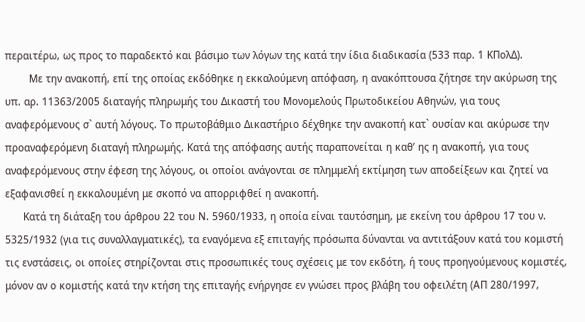περαιτέρω, ως προς το παραδεκτό και βάσιμο των λόγων της κατά την ίδια διαδικασία (533 παρ. 1 ΚΠολΔ).
        Με την ανακοπή, επί της οποίας εκδόθηκε η εκκαλούμενη απόφαση, η ανακόπτουσα ζήτησε την ακύρωση της υπ. αρ. 11363/2005 διαταγής πληρωμής του Δικαστή του Μονομελούς Πρωτοδικείου Αθηνών, για τους αναφερόμενους σ` αυτή λόγους. Το πρωτοβάθμιο Δικαστήριο δέχθηκε την ανακοπή κατ` ουσίαν και ακύρωσε την προαναφερόμενη διαταγή πληρωμής. Κατά της απόφασης αυτής παραπονείται η καθ’ ης η ανακοπή, για τους αναφερόμενους στην έφεση της λόγους, οι οποίοι ανάγονται σε πλημμελή εκτίμηση των αποδείξεων και ζητεί να εξαφανισθεί η εκκαλουμένη με σκοπό να απορριφθεί η ανακοπή.
      Κατά τη διάταξη του άρθρου 22 του Ν. 5960/1933, η οποία είναι ταυτόσημη, με εκείνη του άρθρου 17 του ν. 5325/1932 (για τις συναλλαγματικές), τα εναγόμενα εξ επιταγής πρόσωπα δύνανται να αντιτάξουν κατά του κομιστή τις ενστάσεις, οι οποίες στηρίζονται στις προσωπικές τους σχέσεις με τον εκδότη, ή τους προηγούμενους κομιστές, μόνον αν ο κομιστής κατά την κτήση της επιταγής ενήργησε εν γνώσει προς βλάβη του οφειλέτη (ΑΠ 280/1997,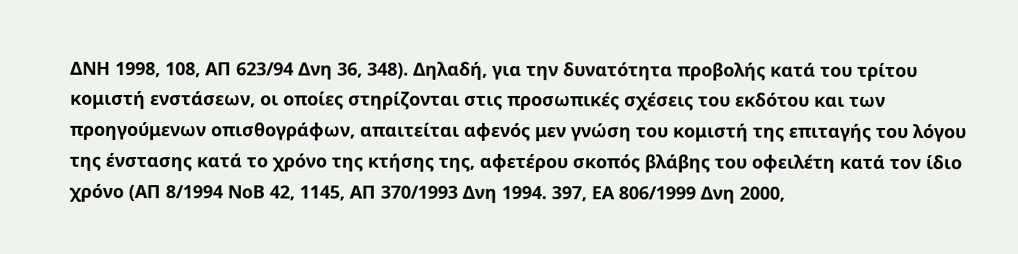ΔΝΗ 1998, 108, ΑΠ 623/94 Δνη 36, 348). Δηλαδή, για την δυνατότητα προβολής κατά του τρίτου κομιστή ενστάσεων, οι οποίες στηρίζονται στις προσωπικές σχέσεις του εκδότου και των προηγούμενων οπισθογράφων, απαιτείται αφενός μεν γνώση του κομιστή της επιταγής του λόγου της ένστασης κατά το χρόνο της κτήσης της, αφετέρου σκοπός βλάβης του οφειλέτη κατά τον ίδιο χρόνο (ΑΠ 8/1994 ΝοΒ 42, 1145, ΑΠ 370/1993 Δνη 1994. 397, ΕΑ 806/1999 Δνη 2000,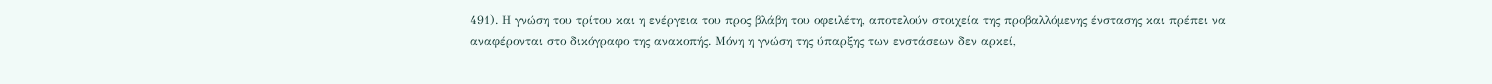491). Η γνώση του τρίτου και η ενέργεια του προς βλάβη του οφειλέτη, αποτελούν στοιχεία της προβαλλόμενης ένστασης και πρέπει να αναφέρονται στο δικόγραφο της ανακοπής. Μόνη η γνώση της ύπαρξης των ενστάσεων δεν αρκεί,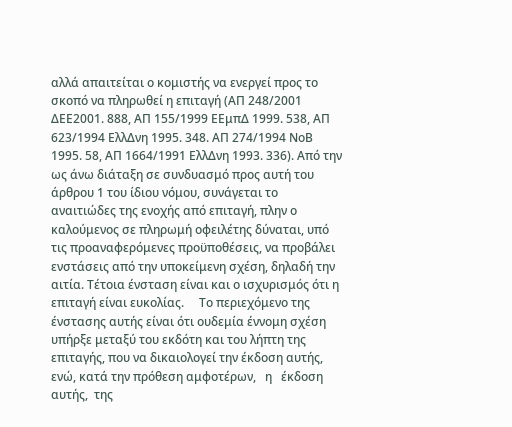αλλά απαιτείται ο κομιστής να ενεργεί προς το σκοπό να πληρωθεί η επιταγή (ΑΠ 248/2001 ΔΕΕ2001. 888, ΑΠ 155/1999 ΕΕμπΔ 1999. 538, ΑΠ 623/1994 ΕλλΔνη 1995. 348. ΑΠ 274/1994 ΝοΒ 1995. 58, ΑΠ 1664/1991 ΕλλΔνη 1993. 336). Από την ως άνω διάταξη σε συνδυασμό προς αυτή του άρθρου 1 του ίδιου νόμου, συνάγεται το αναιτιώδες της ενοχής από επιταγή, πλην ο καλούμενος σε πληρωμή οφειλέτης δύναται, υπό τις προαναφερόμενες προϋποθέσεις, να προβάλει ενστάσεις από την υποκείμενη σχέση, δηλαδή την αιτία. Τέτοια ένσταση είναι και ο ισχυρισμός ότι η επιταγή είναι ευκολίας.     Το περιεχόμενο της ένστασης αυτής είναι ότι ουδεμία έννομη σχέση υπήρξε μεταξύ του εκδότη και του λήπτη της επιταγής, που να δικαιολογεί την έκδοση αυτής, ενώ, κατά την πρόθεση αμφοτέρων,   η   έκδοση   αυτής,  της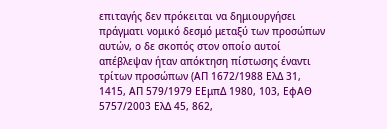επιταγής δεν πρόκειται να δημιουργήσει πράγματι νομικό δεσμό μεταξύ των προσώπων αυτών, ο δε σκοπός στον οποίο αυτοί απέβλεψαν ήταν απόκτηση πίστωσης έναντι τρίτων προσώπων (ΑΠ 1672/1988 ΕλΔ 31, 1415, ΑΠ 579/1979 ΕΕμπΔ 1980, 103, ΕφΑΘ 5757/2003 ΕλΔ 45, 862,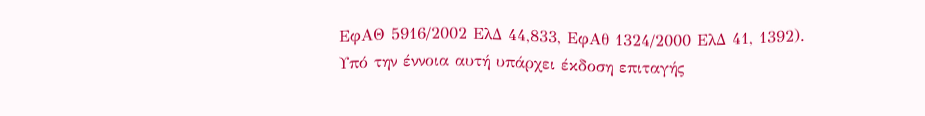ΕφΑΘ 5916/2002 ΕλΔ 44,833, ΕφΑθ 1324/2000 ΕλΔ 41, 1392). Υπό την έννοια αυτή υπάρχει έκδοση επιταγής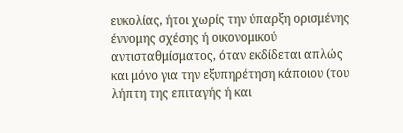ευκολίας, ήτοι χωρίς την ύπαρξη ορισμένης έννομης σχέσης ή οικονομικού αντισταθμίσματος, όταν εκδίδεται απλώς και μόνο για την εξυπηρέτηση κάποιου (του λήπτη της επιταγής ή και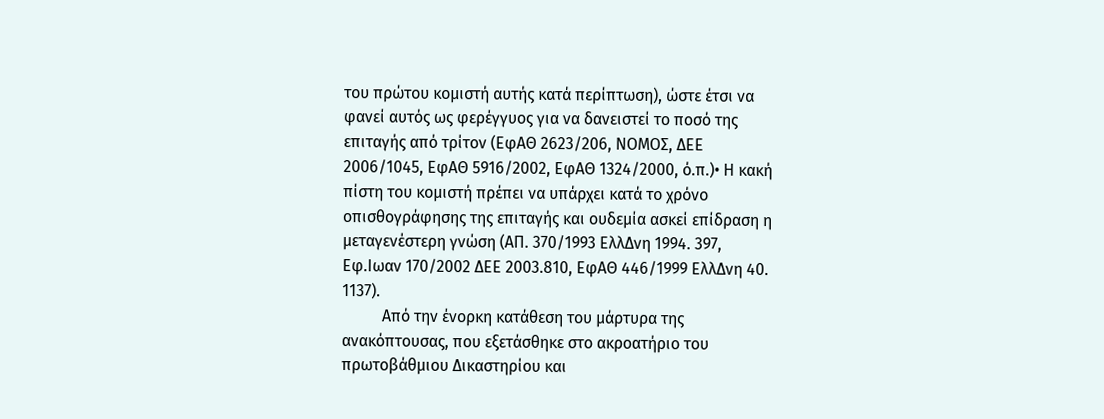του πρώτου κομιστή αυτής κατά περίπτωση), ώστε έτσι να φανεί αυτός ως φερέγγυος για να δανειστεί το ποσό της επιταγής από τρίτον (ΕφΑΘ 2623/206, ΝΟΜΟΣ, ΔΕΕ 2006/1045, ΕφΑΘ 5916/2002, ΕφΑΘ 1324/2000, ό.π.)• Η κακή πίστη του κομιστή πρέπει να υπάρχει κατά το χρόνο οπισθογράφησης της επιταγής και ουδεμία ασκεί επίδραση η μεταγενέστερη γνώση (ΑΠ. 370/1993 ΕλλΔνη 1994. 397, Εφ.Ιωαν 170/2002 ΔΕΕ 2003.810, ΕφΑΘ 446/1999 ΕλλΔνη 40. 1137).
          Από την ένορκη κατάθεση του μάρτυρα της ανακόπτουσας, που εξετάσθηκε στο ακροατήριο του πρωτοβάθμιου Δικαστηρίου και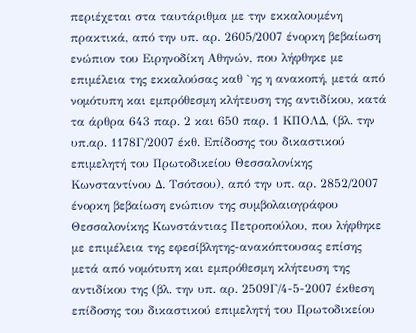περιέχεται στα ταυτάριθμα με την εκκαλουμένη πρακτικά, από την υπ. αρ. 2605/2007 ένορκη βεβαίωση ενώπιον του Ειρηνοδίκη Αθηνών, που λήφθηκε με επιμέλεια της εκκαλούσας καθ `ης η ανακοπή, μετά από νομότυπη και εμπρόθεσμη κλήτευση της αντιδίκου, κατά τα άρθρα 643 παρ. 2 και 650 παρ. 1 ΚΠΟΛΔ, (βλ. την υπ.αρ. 1178Γ/2007 έκθ. Επίδοσης του δικαστικού επιμελητή του Πρωτοδικείου Θεσσαλονίκης Κωνσταντίνου Δ. Τσότσου), από την υπ. αρ. 2852/2007 ένορκη βεβαίωση ενώπιον της συμβολαιογράφου Θεσσαλονίκης Κωνστάντιας Πετροπούλου, που λήφθηκε με επιμέλεια της εφεσίβλητης-ανακόπτουσας επίσης μετά από νομότυπη και εμπρόθεσμη κλήτευση της αντιδίκου της (βλ. την υπ. αρ. 2509Γ/4-5-2007 έκθεση επίδοσης του δικαστικού επιμελητή του Πρωτοδικείου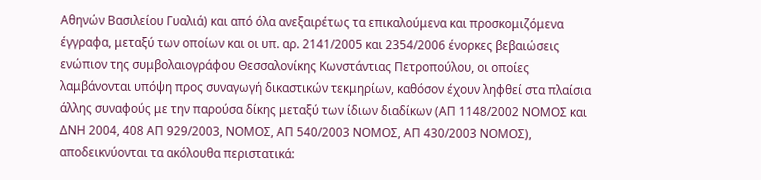Αθηνών Βασιλείου Γυαλιά) και από όλα ανεξαιρέτως τα επικαλούμενα και προσκομιζόμενα έγγραφα, μεταξύ των οποίων και οι υπ. αρ. 2141/2005 και 2354/2006 ένορκες βεβαιώσεις ενώπιον της συμβολαιογράφου Θεσσαλονίκης Κωνστάντιας Πετροπούλου, οι οποίες λαμβάνονται υπόψη προς συναγωγή δικαστικών τεκμηρίων, καθόσον έχουν ληφθεί στα πλαίσια άλλης συναφούς με την παρούσα δίκης μεταξύ των ίδιων διαδίκων (ΑΠ 1148/2002 ΝΟΜΟΣ και ΔΝΗ 2004, 408 ΑΠ 929/2003, ΝΟΜΟΣ, ΑΠ 540/2003 ΝΟΜΟΣ, ΑΠ 430/2003 ΝΟΜΟΣ), αποδεικνύονται τα ακόλουθα περιστατικά: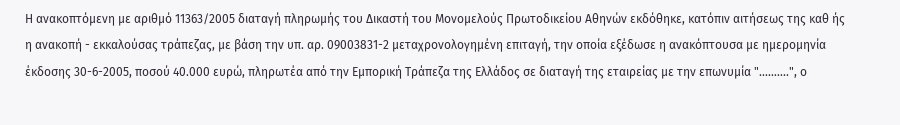Η ανακοπτόμενη με αριθμό 11363/2005 διαταγή πληρωμής του Δικαστή του Μονομελούς Πρωτοδικείου Αθηνών εκδόθηκε, κατόπιν αιτήσεως της καθ ής η ανακοπή - εκκαλούσας τράπεζας, με βάση την υπ. αρ. 09003831-2 μεταχρονολογημένη επιταγή, την οποία εξέδωσε η ανακόπτουσα με ημερομηνία έκδοσης 30-6-2005, ποσού 40.000 ευρώ, πληρωτέα από την Εμπορική Τράπεζα της Ελλάδος σε διαταγή της εταιρείας με την επωνυμία "..........", ο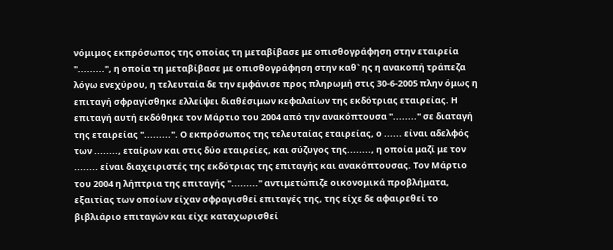νόμιμος εκπρόσωπος της οποίας τη μεταβίβασε με οπισθογράφηση στην εταιρεία ".........", η οποία τη μεταβίβασε με οπισθογράφηση στην καθ` ης η ανακοπή τράπεζα λόγω ενεχύρου, η τελευταία δε την εμφάνισε προς πληρωμή στις 30-6-2005 πλην όμως η επιταγή σφραγίσθηκε ελλείψει διαθέσιμων κεφαλαίων της εκδότριας εταιρείας. Η επιταγή αυτή εκδόθηκε τον Μάρτιο του 2004 από την ανακόπτουσα "........" σε διαταγή της εταιρείας ".........". Ο εκπρόσωπος της τελευταίας εταιρείας, ο ...... είναι αδελφός των ........, εταίρων και στις δύο εταιρείες, και σύζυγος της........, η οποία μαζί με τον ........ είναι διαχειριστές της εκδότριας της επιταγής και ανακόπτουσας. Τον Μάρτιο του 2004 η λήπτρια της επιταγής "........." αντιμετώπιζε οικονομικά προβλήματα, εξαιτίας των οποίων είχαν σφραγισθεί επιταγές της, της είχε δε αφαιρεθεί το βιβλιάριο επιταγών και είχε καταχωρισθεί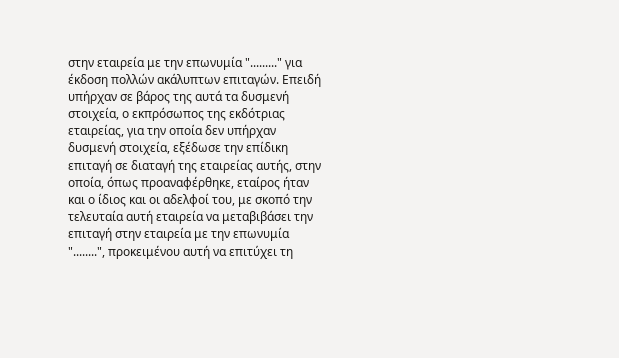στην εταιρεία με την επωνυμία "........." για έκδοση πολλών ακάλυπτων επιταγών. Επειδή υπήρχαν σε βάρος της αυτά τα δυσμενή στοιχεία, ο εκπρόσωπος της εκδότριας εταιρείας, για την οποία δεν υπήρχαν δυσμενή στοιχεία, εξέδωσε την επίδικη επιταγή σε διαταγή της εταιρείας αυτής, στην οποία, όπως προαναφέρθηκε, εταίρος ήταν και ο ίδιος και οι αδελφοί του, με σκοπό την τελευταία αυτή εταιρεία να μεταβιβάσει την επιταγή στην εταιρεία με την επωνυμία "........", προκειμένου αυτή να επιτύχει τη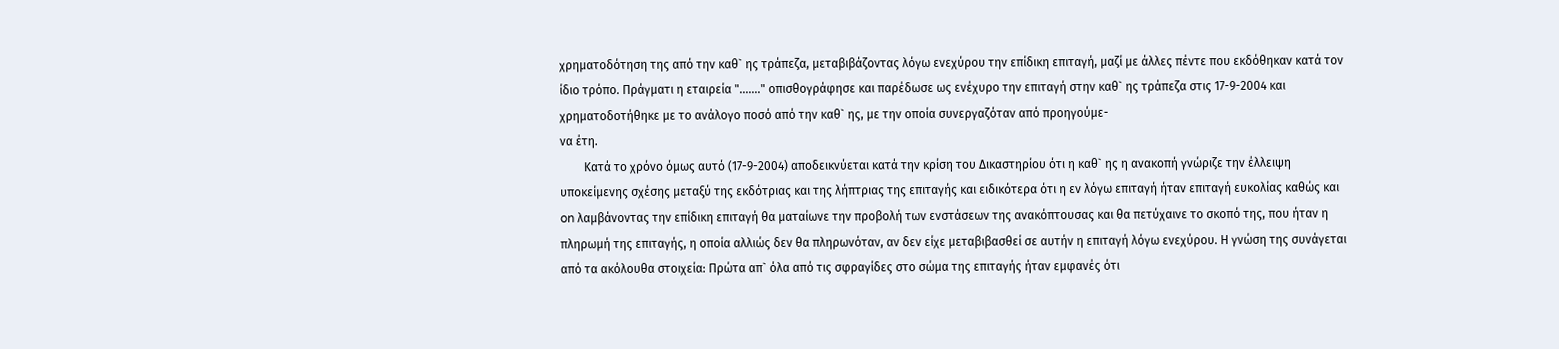χρηματοδότηση της από την καθ` ης τράπεζα, μεταβιβάζοντας λόγω ενεχύρου την επίδικη επιταγή, μαζί με άλλες πέντε που εκδόθηκαν κατά τον ίδιο τρόπο. Πράγματι η εταιρεία "......." οπισθογράφησε και παρέδωσε ως ενέχυρο την επιταγή στην καθ` ης τράπεζα στις 17-9-2004 και χρηματοδοτήθηκε με το ανάλογο ποσό από την καθ` ης, με την οποία συνεργαζόταν από προηγούμε-
να έτη.
        Κατά το χρόνο όμως αυτό (17-9-2004) αποδεικνύεται κατά την κρίση του Δικαστηρίου ότι η καθ` ης η ανακοπή γνώριζε την έλλειψη υποκείμενης σχέσης μεταξύ της εκδότριας και της λήπτριας της επιταγής και ειδικότερα ότι η εν λόγω επιταγή ήταν επιταγή ευκολίας καθώς και on λαμβάνοντας την επίδικη επιταγή θα ματαίωνε την προβολή των ενστάσεων της ανακόπτουσας και θα πετύχαινε το σκοπό της, που ήταν η πληρωμή της επιταγής, η οποία αλλιώς δεν θα πληρωνόταν, αν δεν είχε μεταβιβασθεί σε αυτήν η επιταγή λόγω ενεχύρου. Η γνώση της συνάγεται από τα ακόλουθα στοιχεία: Πρώτα απ` όλα από τις σφραγίδες στο σώμα της επιταγής ήταν εμφανές ότι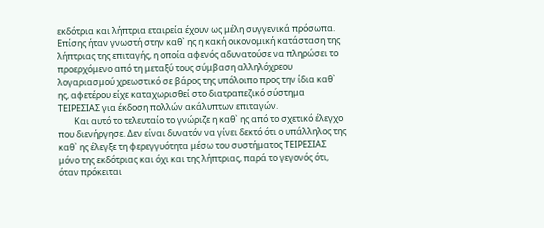εκδότρια και λήπτρια εταιρεία έχουν ως μέλη συγγενικά πρόσωπα. Επίσης ήταν γνωστή στην καθ` ης η κακή οικονομική κατάσταση της λήπτριας της επιταγής, η οποία αφενός αδυνατούσε να πληρώσει το προερχόμενο από τη μεταξύ τους σύμβαση αλληλόχρεου λογαριασμού χρεωστικό σε βάρος της υπόλοιπο προς την ίδια καθ` ης, αφετέρου είχε καταχωρισθεί στο διατραπεζικό σύστημα ΤΕΙΡΕΣΙΑΣ για έκδοση πολλών ακάλυπτων επιταγών.
        Και αυτό το τελευταίο το γνώριζε η καθ` ης από το σχετικό έλεγχο που διενήργησε. Δεν είναι δυνατόν να γίνει δεκτό ότι ο υπάλληλος της καθ` ης έλεγξε τη φερεγγυότητα μέσω του συστήματος ΤΕΙΡΕΣΙΑΣ μόνο της εκδότριας και όχι και της λήπτριας, παρά το γεγονός ότι, όταν πρόκειται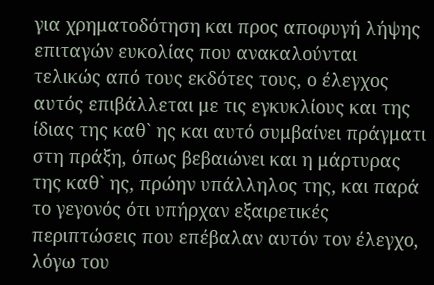για χρηματοδότηση και προς αποφυγή λήψης επιταγών ευκολίας που ανακαλούνται τελικώς από τους εκδότες τους, ο έλεγχος αυτός επιβάλλεται με τις εγκυκλίους και της ίδιας της καθ` ης και αυτό συμβαίνει πράγματι στη πράξη, όπως βεβαιώνει και η μάρτυρας της καθ` ης, πρώην υπάλληλος της, και παρά το γεγονός ότι υπήρχαν εξαιρετικές περιπτώσεις που επέβαλαν αυτόν τον έλεγχο, λόγω του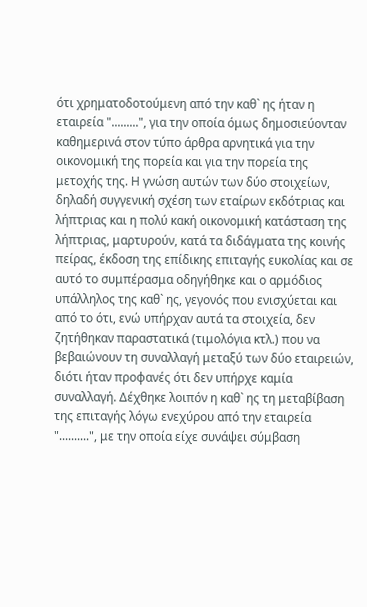ότι χρηματοδοτούμενη από την καθ` ης ήταν η εταιρεία ".........", για την οποία όμως δημοσιεύονταν καθημερινά στον τύπο άρθρα αρνητικά για την οικονομική της πορεία και για την πορεία της μετοχής της. Η γνώση αυτών των δύο στοιχείων, δηλαδή συγγενική σχέση των εταίρων εκδότριας και λήπτριας και η πολύ κακή οικονομική κατάσταση της λήπτριας, μαρτυρούν, κατά τα διδάγματα της κοινής πείρας, έκδοση της επίδικης επιταγής ευκολίας και σε αυτό το συμπέρασμα οδηγήθηκε και ο αρμόδιος υπάλληλος της καθ` ης, γεγονός που ενισχύεται και από το ότι, ενώ υπήρχαν αυτά τα στοιχεία, δεν ζητήθηκαν παραστατικά (τιμολόγια κτλ.) που να βεβαιώνουν τη συναλλαγή μεταξύ των δύο εταιρειών, διότι ήταν προφανές ότι δεν υπήρχε καμία συναλλαγή. Δέχθηκε λοιπόν η καθ` ης τη μεταβίβαση της επιταγής λόγω ενεχύρου από την εταιρεία "..........", με την οποία είχε συνάψει σύμβαση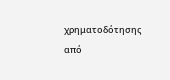χρηματοδότησης από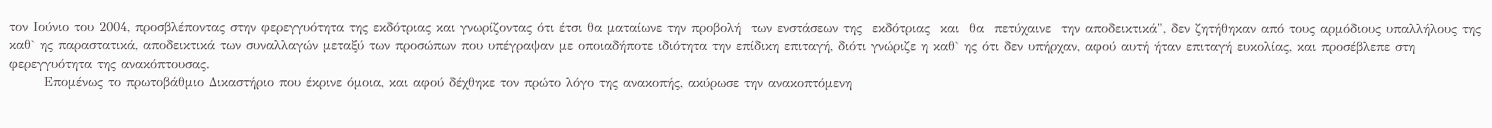τον Ιούνιο του 2004, προσβλέποντας στην φερεγγυότητα της εκδότριας και γνωρίζοντας ότι έτσι θα ματαίωνε την προβολή  των ενστάσεων της  εκδότριας  και  θα  πετύχαινε  την αποδεικτικά", δεν ζητήθηκαν από τους αρμόδιους υπαλλήλους της καθ` ης παραστατικά, αποδεικτικά των συναλλαγών μεταξύ των προσώπων που υπέγραψαν με οποιαδήποτε ιδιότητα την επίδικη επιταγή, διότι γνώριζε η καθ` ης ότι δεν υπήρχαν, αφού αυτή ήταν επιταγή ευκολίας, και προσέβλεπε στη φερεγγυότητα της ανακόπτουσας.
       Επομένως το πρωτοβάθμιο Δικαστήριο που έκρινε όμοια, και αφού δέχθηκε τον πρώτο λόγο της ανακοπής, ακύρωσε την ανακοπτόμενη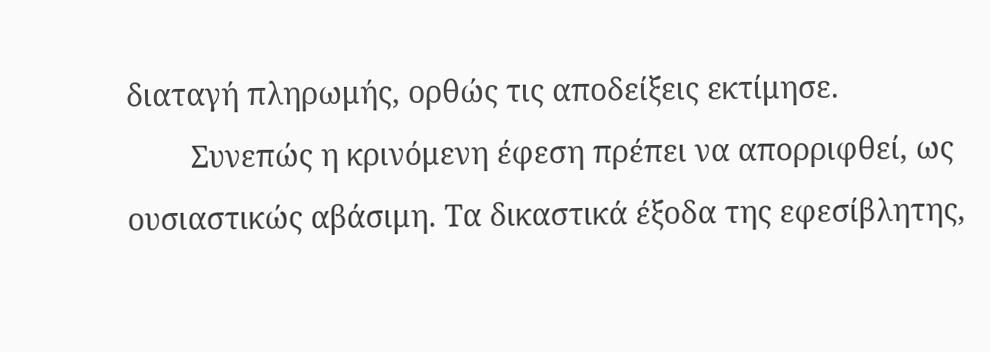διαταγή πληρωμής, ορθώς τις αποδείξεις εκτίμησε.
        Συνεπώς η κρινόμενη έφεση πρέπει να απορριφθεί, ως ουσιαστικώς αβάσιμη. Τα δικαστικά έξοδα της εφεσίβλητης,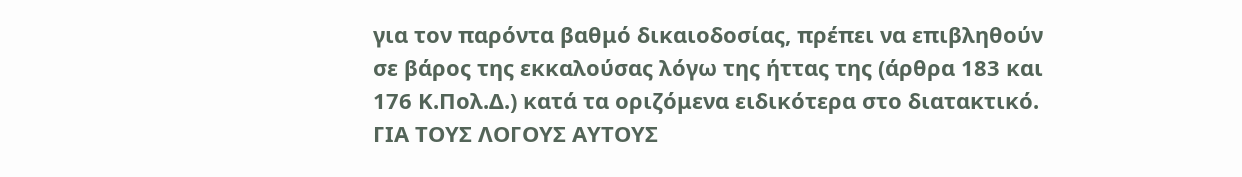για τον παρόντα βαθμό δικαιοδοσίας, πρέπει να επιβληθούν σε βάρος της εκκαλούσας λόγω της ήττας της (άρθρα 183 και 176 Κ.Πολ.Δ.) κατά τα οριζόμενα ειδικότερα στο διατακτικό.
ΓΙΑ ΤΟΥΣ ΛΟΓΟΥΣ ΑΥΤΟΥΣ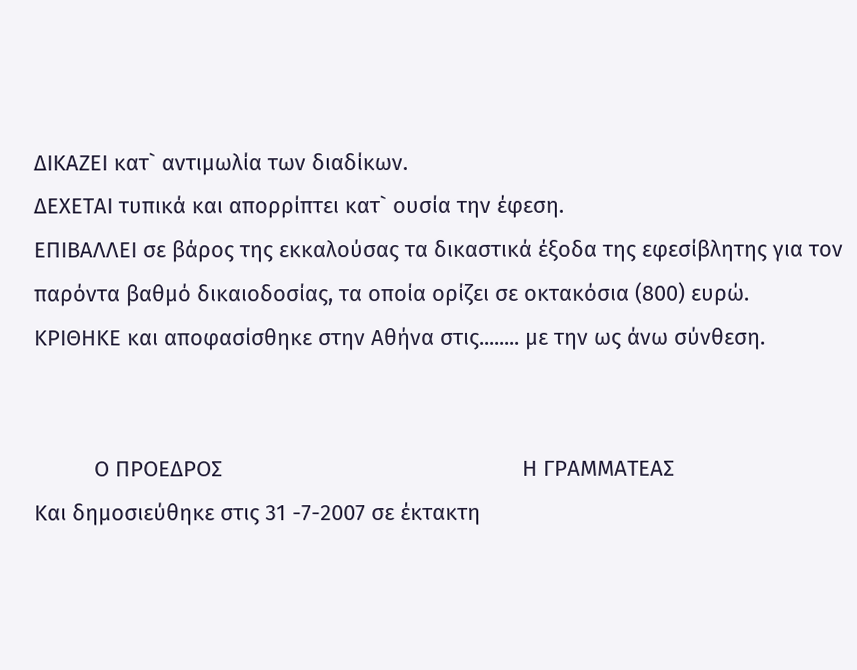ΔΙΚΑΖΕΙ κατ` αντιμωλία των διαδίκων.
ΔΕΧΕΤΑΙ τυπικά και απορρίπτει κατ` ουσία την έφεση.
ΕΠΙΒΑΛΛΕΙ σε βάρος της εκκαλούσας τα δικαστικά έξοδα της εφεσίβλητης για τον παρόντα βαθμό δικαιοδοσίας, τα οποία ορίζει σε οκτακόσια (800) ευρώ.
ΚΡΙΘΗΚΕ και αποφασίσθηκε στην Αθήνα στις........ με την ως άνω σύνθεση.


          Ο ΠΡΟΕΔΡΟΣ                                                  Η ΓΡΑΜΜΑΤΕΑΣ
Και δημοσιεύθηκε στις 31 -7-2007 σε έκτακτη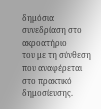δημόσια συνεδρίαση στο ακροατήριο
του με τη σύνθεση που αναφέρεται στο πρακτικό δημοσίευσης.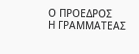Ο ΠΡΟΕΔΡΟΣ                                                  Η ΓΡΑΜΜΑΤΕΑΣ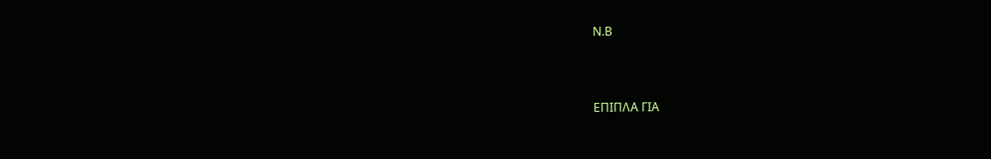Ν.Β



ΕΠΙΠΛΑ ΓΙΑ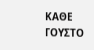ΚΑΘΕ ΓΟΥΣΤΟ